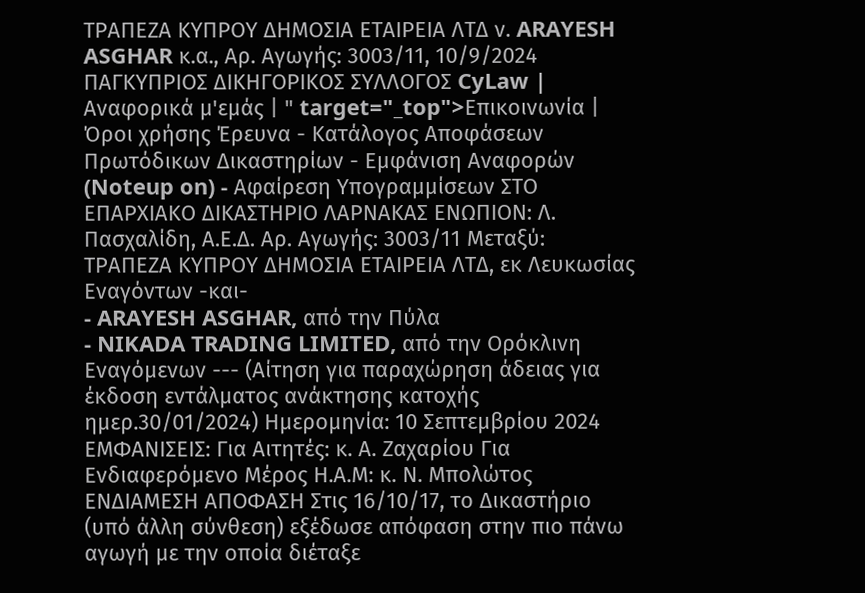ΤΡΑΠΕΖΑ ΚΥΠΡΟΥ ΔΗΜΟΣΙΑ ΕΤΑΙΡΕΙΑ ΛΤΔ ν. ARAYESH ASGHAR κ.α., Αρ. Αγωγής: 3003/11, 10/9/2024 ΠΑΓΚΥΠΡΙΟΣ ΔΙΚΗΓΟΡΙΚΟΣ ΣΥΛΛΟΓΟΣ CyLaw | Αναφορικά μ'εμάς | " target="_top">Επικοινωνία | Όροι χρήσης Έρευνα - Κατάλογος Αποφάσεων Πρωτόδικων Δικαστηρίων - Εμφάνιση Αναφορών (Noteup on) - Αφαίρεση Υπογραμμίσεων ΣΤΟ ΕΠΑΡΧΙΑΚΟ ΔΙΚΑΣΤΗΡΙΟ ΛΑΡΝΑΚΑΣ ΕΝΩΠΙΟΝ: Λ. Πασχαλίδη, Α.Ε.Δ. Αρ. Αγωγής: 3003/11 Μεταξύ: ΤΡΑΠΕΖΑ ΚΥΠΡΟΥ ΔΗΜΟΣΙΑ ΕΤΑΙΡΕΙΑ ΛΤΔ, εκ Λευκωσίας Εναγόντων -και-
- ARAYESH ASGHAR, από την Πύλα
- NIKADA TRADING LIMITED, από την Ορόκλινη Εναγόμενων --- (Αίτηση για παραχώρηση άδειας για έκδοση εντάλματος ανάκτησης κατοχής ημερ.30/01/2024) Ημερομηνία: 10 Σεπτεμβρίου 2024 ΕΜΦΑΝΙΣΕΙΣ: Για Αιτητές: κ. Α. Ζαχαρίου Για Ενδιαφερόμενο Μέρος Η.Α.Μ: κ. Ν. Μπολώτος ΕΝΔΙΑΜΕΣΗ ΑΠΟΦΑΣΗ Στις 16/10/17, το Δικαστήριο (υπό άλλη σύνθεση) εξέδωσε απόφαση στην πιο πάνω αγωγή με την οποία διέταξε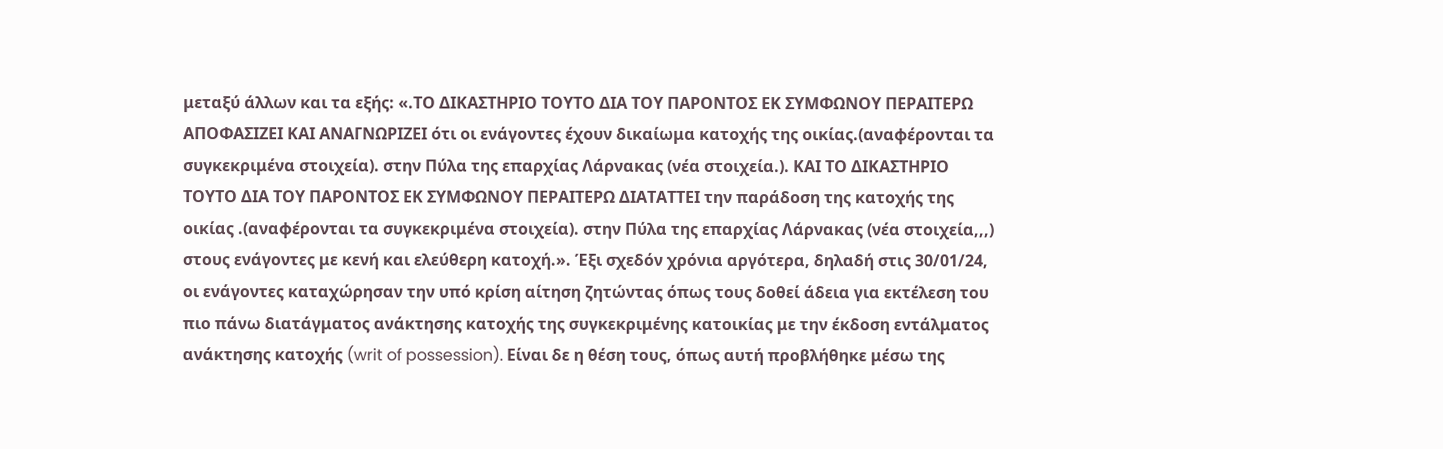μεταξύ άλλων και τα εξής: «.ΤΟ ΔΙΚΑΣΤΗΡΙΟ ΤΟΥΤΟ ΔΙΑ ΤΟΥ ΠΑΡΟΝΤΟΣ ΕΚ ΣΥΜΦΩΝΟΥ ΠΕΡΑΙΤΕΡΩ ΑΠΟΦΑΣΙΖΕΙ ΚΑΙ ΑΝΑΓΝΩΡΙΖΕΙ ότι οι ενάγοντες έχουν δικαίωμα κατοχής της οικίας.(αναφέρονται τα συγκεκριμένα στοιχεία). στην Πύλα της επαρχίας Λάρνακας (νέα στοιχεία.). ΚΑΙ ΤΟ ΔΙΚΑΣΤΗΡΙΟ ΤΟΥΤΟ ΔΙΑ ΤΟΥ ΠΑΡΟΝΤΟΣ ΕΚ ΣΥΜΦΩΝΟΥ ΠΕΡΑΙΤΕΡΩ ΔΙΑΤΑΤΤΕΙ την παράδοση της κατοχής της οικίας .(αναφέρονται τα συγκεκριμένα στοιχεία). στην Πύλα της επαρχίας Λάρνακας (νέα στοιχεία,,,) στους ενάγοντες με κενή και ελεύθερη κατοχή.». Έξι σχεδόν χρόνια αργότερα, δηλαδή στις 30/01/24, οι ενάγοντες καταχώρησαν την υπό κρίση αίτηση ζητώντας όπως τους δοθεί άδεια για εκτέλεση του πιο πάνω διατάγματος ανάκτησης κατοχής της συγκεκριμένης κατοικίας με την έκδοση εντάλματος ανάκτησης κατοχής (writ of possession). Είναι δε η θέση τους, όπως αυτή προβλήθηκε μέσω της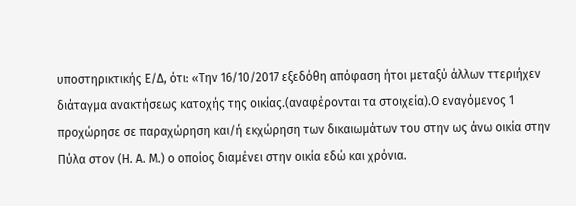υποστηρικτικής Ε/Δ, ότι: «Την 16/10/2017 εξεδόθη απόφαση ήτοι μεταξύ άλλων ττεριήχεν διάταγμα ανακτήσεως κατοχής της οικίας.(αναφέρονται τα στοιχεία).Ο εναγόμενος 1 προχώρησε σε παραχώρηση και/ή εκχώρηση των δικαιωμάτων του στην ως άνω οικία στην Πύλα στον (H. A. M.) ο οποίος διαμένει στην οικία εδώ και χρόνια.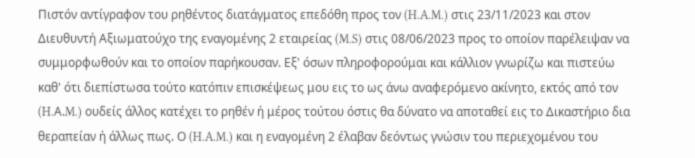Πιστόν αντίγραφον του ρηθέντος διατάγματος επεδόθη προς τον (H.A.M.) στις 23/11/2023 και στον Διευθυντή Αξιωματούχο της εναγομένης 2 εταιρείας (M.S) στις 08/06/2023 προς το οποίον παρέλειψαν να συμμορφωθούν και το οποίον παρήκουσαν. Εξ' όσων πληροφορούμαι και κάλλιον γνωρίζω και πιστεύω καθ' ότι διεπίστωσα τούτο κατόπιν επισκέψεως μου εις το ως άνω αναφερόμενο ακίνητο, εκτός από τον (H.Α.M.) ουδείς άλλος κατέχει το ρηθέν ή μέρος τούτου όστις θα δύνατο να αποταθεί εις το Δικαστήριο δια θεραπείαν ή άλλως πως. Ο (H.A.M.) και η εναγομένη 2 έλαβαν δεόντως γνώσιν του περιεχομένου του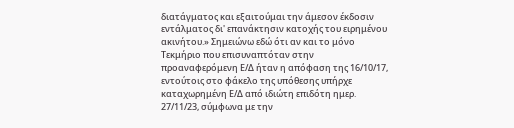διατάγματος και εξαιτούμαι την άμεσον έκδοσιν εντάλματος δι' επανάκτησιν κατοχής του ειρημένου ακινήτου.» Σημειώνω εδώ ότι αν και το μόνο Τεκμήριο που επισυναπτόταν στην προαναφερόμενη Ε/Δ ήταν η απόφαση της 16/10/17, εντούτοις στο φάκελο της υπόθεσης υπήρχε καταχωρημένη Ε/Δ από ιδιώτη επιδότη ημερ. 27/11/23, σύμφωνα με την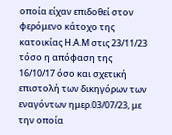οποία είχαν επιδοθεί στον φερόμενο κάτοχο της κατοικίας Η.Α.Μ στις 23/11/23 τόσο η απόφαση της 16/10/17 όσο και σχετική επιστολή των δικηγόρων των εναγόντων ημερ.03/07/23, με την οποία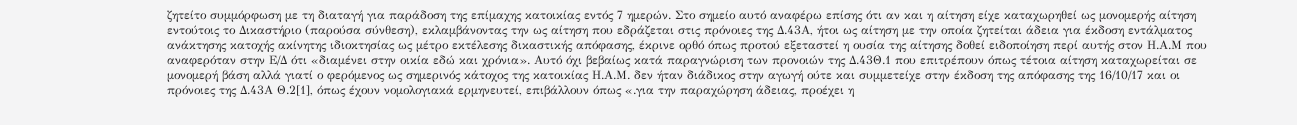ζητείτο συμμόρφωση με τη διαταγή για παράδοση της επίμαχης κατοικίας εντός 7 ημερών. Στο σημείο αυτό αναφέρω επίσης ότι αν και η αίτηση είχε καταχωρηθεί ως μονομερής αίτηση εντούτοις το Δικαστήριο (παρούσα σύνθεση), εκλαμβάνοντας την ως αίτηση που εδράζεται στις πρόνοιες της Δ.43Α, ήτοι ως αίτηση με την οποία ζητείται άδεια για έκδοση εντάλματος ανάκτησης κατοχής ακίνητης ιδιοκτησίας ως μέτρο εκτέλεσης δικαστικής απόφασης, έκρινε ορθό όπως προτού εξεταστεί η ουσία της αίτησης δοθεί ειδοποίηση περί αυτής στον Η.Α.Μ που αναφερόταν στην Ε/Δ ότι «διαμένει στην οικία εδώ και χρόνια». Αυτό όχι βεβαίως κατά παραγνώριση των προνοιών της Δ.43Θ.1 που επιτρέπουν όπως τέτοια αίτηση καταχωρείται σε μονομερή βάση αλλά γιατί ο φερόμενος ως σημερινός κάτοχος της κατοικίας Η.Α.Μ. δεν ήταν διάδικος στην αγωγή ούτε και συμμετείχε στην έκδοση της απόφασης της 16/10/17 και οι πρόνοιες της Δ.43Α Θ.2[1], όπως έχουν νομολογιακά ερμηνευτεί, επιβάλλουν όπως «.για την παραχώρηση άδειας, προέχει η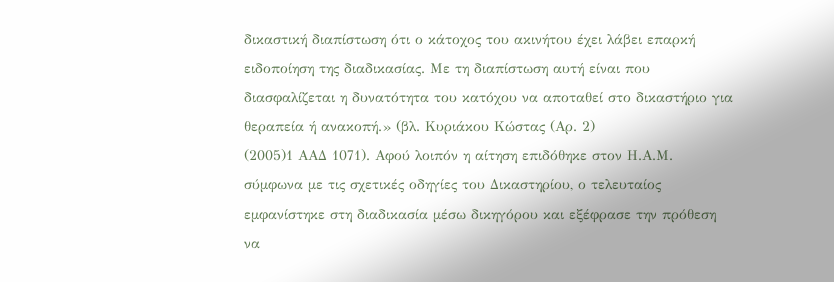δικαστική διαπίστωση ότι ο κάτοχος του ακινήτου έχει λάβει επαρκή ειδοποίηση της διαδικασίας. Με τη διαπίστωση αυτή είναι που διασφαλίζεται η δυνατότητα του κατόχου να αποταθεί στο δικαστήριο για θεραπεία ή ανακοπή.» (βλ. Κυριάκου Κώστας (Αρ. 2)
(2005)1 ΑΑΔ 1071). Αφού λοιπόν η αίτηση επιδόθηκε στον Η.Α.Μ. σύμφωνα με τις σχετικές οδηγίες του Δικαστηρίου, ο τελευταίος εμφανίστηκε στη διαδικασία μέσω δικηγόρου και εξέφρασε την πρόθεση να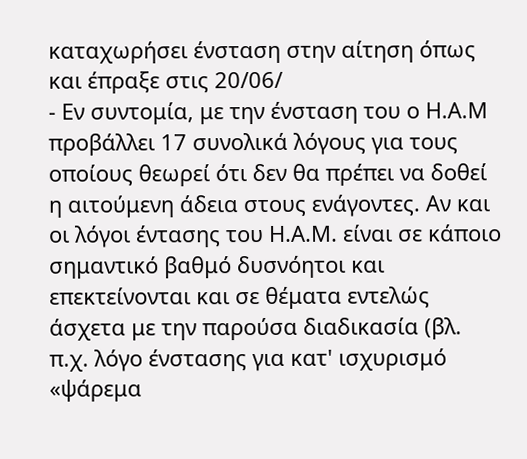καταχωρήσει ένσταση στην αίτηση όπως και έπραξε στις 20/06/
- Εν συντομία, με την ένσταση του ο Η.Α.Μ προβάλλει 17 συνολικά λόγους για τους οποίους θεωρεί ότι δεν θα πρέπει να δοθεί η αιτούμενη άδεια στους ενάγοντες. Αν και οι λόγοι έντασης του Η.Α.Μ. είναι σε κάποιο σημαντικό βαθμό δυσνόητοι και επεκτείνονται και σε θέματα εντελώς άσχετα με την παρούσα διαδικασία (βλ. π.χ. λόγο ένστασης για κατ' ισχυρισμό «ψάρεμα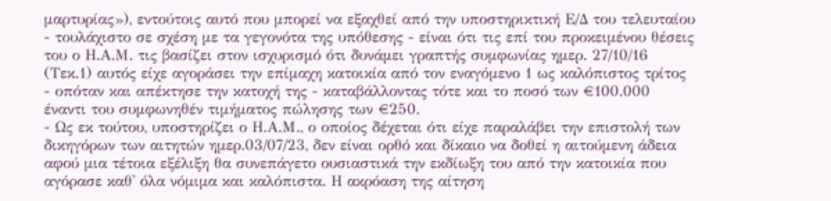μαρτυρίας»), εντούτοις αυτό που μπορεί να εξαχθεί από την υποστηρικτική Ε/Δ του τελευταίου - τουλάχιστο σε σχέση με τα γεγονότα της υπόθεσης - είναι ότι τις επί του προκειμένου θέσεις του ο Η.Α.Μ. τις βασίζει στον ισχυρισμό ότι δυνάμει γραπτής συμφωνίας ημερ. 27/10/16 (Τεκ.1) αυτός είχε αγοράσει την επίμαχη κατοικία από τον εναγόμενο 1 ως καλόπιστος τρίτος - οπόταν και απέκτησε την κατοχή της - καταβάλλοντας τότε και το ποσό των €100.000 έναντι του συμφωνηθέν τιμήματος πώλησης των €250.
- Ως εκ τούτου, υποστηρίζει ο Η.Α.Μ., ο οποίος δέχεται ότι είχε παραλάβει την επιστολή των δικηγόρων των αιτητών ημερ.03/07/23, δεν είναι ορθό και δίκαιο να δοθεί η αιτούμενη άδεια αφού μια τέτοια εξέλιξη θα συνεπάγετο ουσιαστικά την εκδίωξη του από την κατοικία που αγόρασε καθ' όλα νόμιμα και καλόπιστα. Η ακρόαση της αίτηση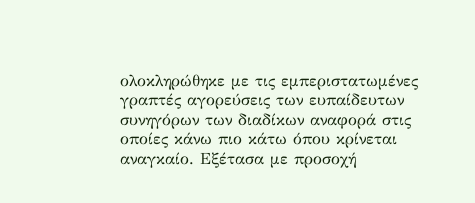ολοκληρώθηκε με τις εμπεριστατωμένες γραπτές αγορεύσεις των ευπαίδευτων συνηγόρων των διαδίκων αναφορά στις οποίες κάνω πιο κάτω όπου κρίνεται αναγκαίο. Εξέτασα με προσοχή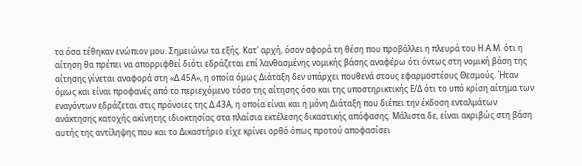τα όσα τέθηκαν ενώπιον μου. Σημειώνω τα εξής. Κατ' αρχή, όσον αφορά τη θέση που προβάλλει η πλευρά του Η.Α.Μ. ότι η αίτηση θα πρέπει να απορριφθεί διότι εδράζεται επί λανθασμένης νομικής βάσης αναφέρω ότι όντως στη νομική βάση της αίτησης γίνεται αναφορά στη «Δ.45Α», η οποία όμως Διάταξη δεν υπάρχει πουθενά στους εφαρμοστέους Θεσμούς. Ήταν όμως και είναι προφανές από το περιεχόμενο τόσο της αίτησης όσο και της υποστηρικτικής Ε/Δ ότι το υπό κρίση αίτημα των εναγόντων εδράζεται στις πρόνοιες της Δ.43Α, η οποία είναι και η μόνη Διάταξη που διέπει την έκδοση ενταλμάτων ανάκτησης κατοχής ακίνητης ιδιοκτησίας στα πλαίσια εκτέλεσης δικαστικής απόφασης. Μάλιστα δε, είναι ακριβώς στη βάση αυτής της αντίληψης που και το Δικαστήριο είχε κρίνει ορθό όπως προτού αποφασίσει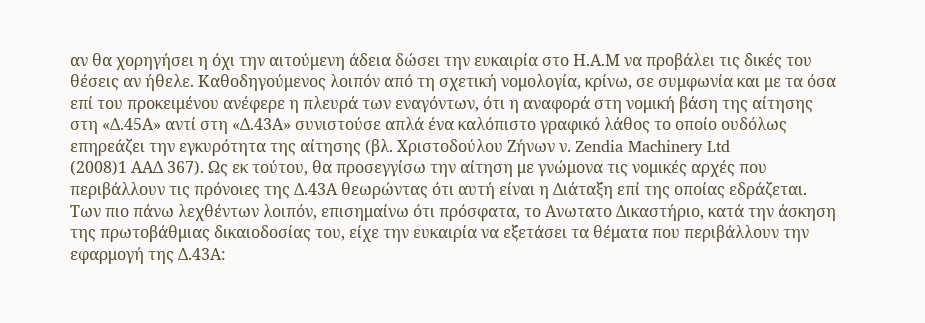αν θα χορηγήσει η όχι την αιτούμενη άδεια δώσει την ευκαιρία στο Η.Α.Μ να προβάλει τις δικές του θέσεις αν ήθελε. Καθοδηγούμενος λοιπόν από τη σχετική νομολογία, κρίνω, σε συμφωνία και με τα όσα επί του προκειμένου ανέφερε η πλευρά των εναγόντων, ότι η αναφορά στη νομική βάση της αίτησης στη «Δ.45Α» αντί στη «Δ.43Α» συνιστούσε απλά ένα καλόπιστο γραφικό λάθος το οποίο ουδόλως επηρεάζει την εγκυρότητα της αίτησης (βλ. Xριστοδούλου Zήνων ν. Zendia Machinery Ltd
(2008)1 ΑΑΔ 367). Ως εκ τούτου, θα προσεγγίσω την αίτηση με γνώμονα τις νομικές αρχές που περιβάλλουν τις πρόνοιες της Δ.43Α θεωρώντας ότι αυτή είναι η Διάταξη επί της οποίας εδράζεται. Των πιο πάνω λεχθέντων λοιπόν, επισημαίνω ότι πρόσφατα, το Ανωτατο Δικαστήριο, κατά την άσκηση της πρωτοβάθμιας δικαιοδοσίας του, είχε την ευκαιρία να εξετάσει τα θέματα που περιβάλλουν την εφαρμογή της Δ.43Α: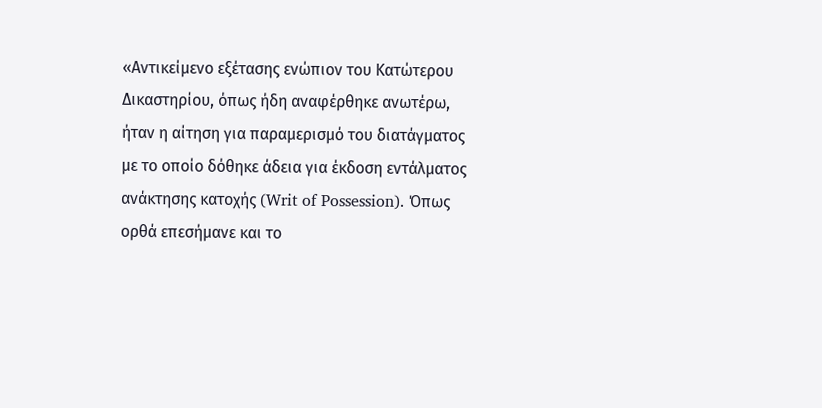«Αντικείμενο εξέτασης ενώπιον του Κατώτερου Δικαστηρίου, όπως ήδη αναφέρθηκε ανωτέρω, ήταν η αίτηση για παραμερισμό του διατάγματος με το οποίο δόθηκε άδεια για έκδοση εντάλματος ανάκτησης κατοχής (Writ of Possession). Όπως ορθά επεσήμανε και το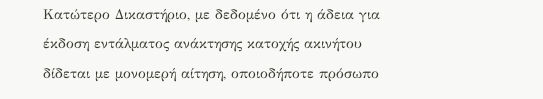Κατώτερο Δικαστήριο, με δεδομένο ότι η άδεια για έκδοση εντάλματος ανάκτησης κατοχής ακινήτου δίδεται με μονομερή αίτηση, οποιοδήποτε πρόσωπο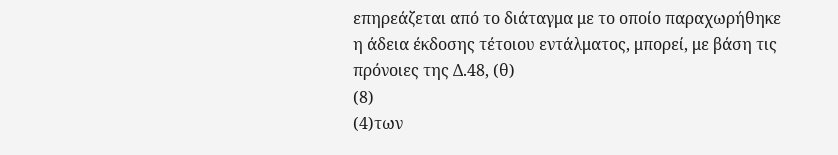επηρεάζεται από το διάταγμα με το οποίο παραχωρήθηκε η άδεια έκδοσης τέτοιου εντάλματος, μπορεί, με βάση τις πρόνοιες της Δ.48, (θ)
(8)
(4)των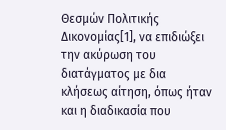Θεσμών Πολιτικής Δικονομίας[1], να επιδιώξει την ακύρωση του διατάγματος με δια κλήσεως αίτηση, όπως ήταν και η διαδικασία που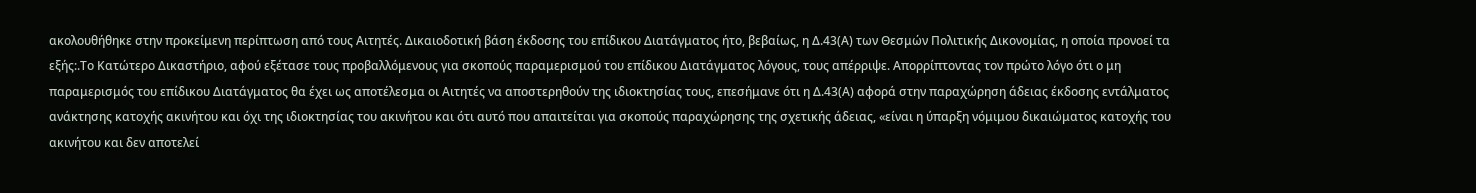ακολουθήθηκε στην προκείμενη περίπτωση από τους Αιτητές. Δικαιοδοτική βάση έκδοσης του επίδικου Διατάγματος ήτο, βεβαίως, η Δ.43(Α) των Θεσμών Πολιτικής Δικονομίας, η οποία προνοεί τα εξής:.Το Κατώτερο Δικαστήριο, αφού εξέτασε τους προβαλλόμενους για σκοπούς παραμερισμού του επίδικου Διατάγματος λόγους, τους απέρριψε. Απορρίπτοντας τον πρώτο λόγο ότι ο μη παραμερισμός του επίδικου Διατάγματος θα έχει ως αποτέλεσμα οι Αιτητές να αποστερηθούν της ιδιοκτησίας τους, επεσήμανε ότι η Δ.43(Α) αφορά στην παραχώρηση άδειας έκδοσης εντάλματος ανάκτησης κατοχής ακινήτου και όχι της ιδιοκτησίας του ακινήτου και ότι αυτό που απαιτείται για σκοπούς παραχώρησης της σχετικής άδειας, «είναι η ύπαρξη νόμιμου δικαιώματος κατοχής του ακινήτου και δεν αποτελεί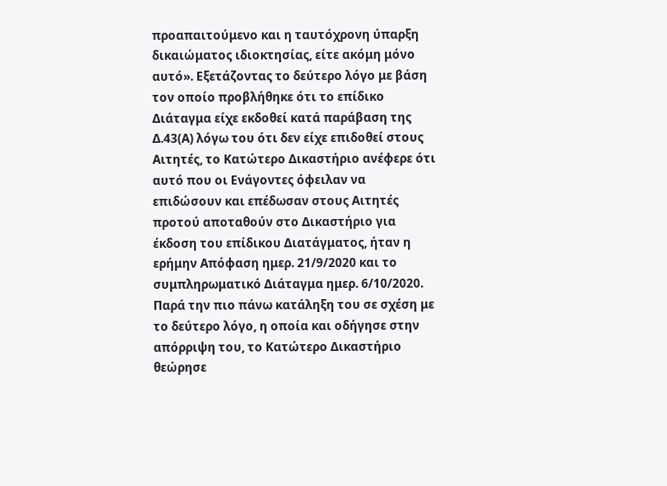προαπαιτούμενο και η ταυτόχρονη ύπαρξη δικαιώματος ιδιοκτησίας, είτε ακόμη μόνο αυτό». Εξετάζοντας το δεύτερο λόγο με βάση τον οποίο προβλήθηκε ότι το επίδικο Διάταγμα είχε εκδοθεί κατά παράβαση της Δ.43(Α) λόγω του ότι δεν είχε επιδοθεί στους Αιτητές, το Κατώτερο Δικαστήριο ανέφερε ότι αυτό που οι Ενάγοντες όφειλαν να επιδώσουν και επέδωσαν στους Αιτητές προτού αποταθούν στο Δικαστήριο για έκδοση του επίδικου Διατάγματος, ήταν η ερήμην Απόφαση ημερ. 21/9/2020 και το συμπληρωματικό Διάταγμα ημερ. 6/10/2020. Παρά την πιο πάνω κατάληξη του σε σχέση με το δεύτερο λόγο, η οποία και οδήγησε στην απόρριψη του, το Κατώτερο Δικαστήριο θεώρησε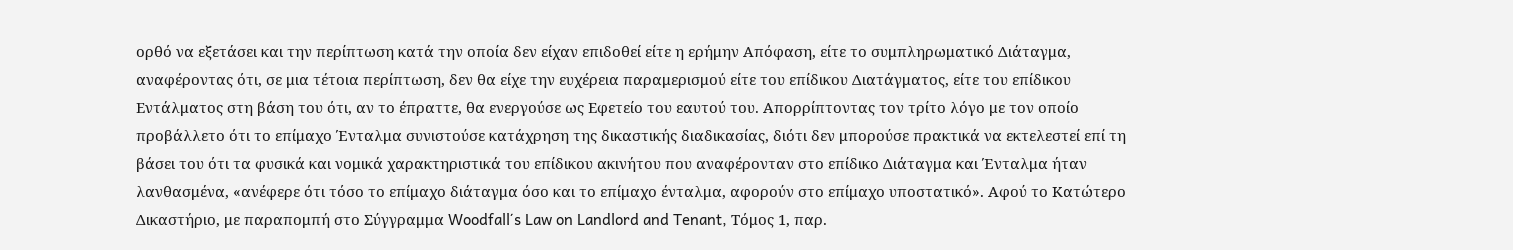ορθό να εξετάσει και την περίπτωση κατά την οποία δεν είχαν επιδοθεί είτε η ερήμην Απόφαση, είτε το συμπληρωματικό Διάταγμα, αναφέροντας ότι, σε μια τέτοια περίπτωση, δεν θα είχε την ευχέρεια παραμερισμού είτε του επίδικου Διατάγματος, είτε του επίδικου Εντάλματος στη βάση του ότι, αν το έπραττε, θα ενεργούσε ως Εφετείο του εαυτού του. Απορρίπτοντας τον τρίτο λόγο με τον οποίο προβάλλετο ότι το επίμαχο Ένταλμα συνιστούσε κατάχρηση της δικαστικής διαδικασίας, διότι δεν μπορούσε πρακτικά να εκτελεστεί επί τη βάσει του ότι τα φυσικά και νομικά χαρακτηριστικά του επίδικου ακινήτου που αναφέρονταν στο επίδικο Διάταγμα και Ένταλμα ήταν λανθασμένα, «ανέφερε ότι τόσο το επίμαχο διάταγμα όσο και το επίμαχο ένταλμα, αφορούν στο επίμαχο υποστατικό». Αφού το Κατώτερο Δικαστήριο, με παραπομπή στο Σύγγραμμα Woodfall΄s Law on Landlord and Tenant, Τόμος 1, παρ.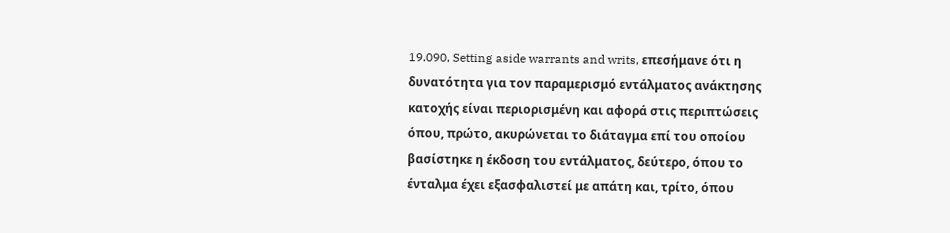19.090, Setting aside warrants and writs, επεσήμανε ότι η δυνατότητα για τον παραμερισμό εντάλματος ανάκτησης κατοχής είναι περιορισμένη και αφορά στις περιπτώσεις όπου, πρώτο, ακυρώνεται το διάταγμα επί του οποίου βασίστηκε η έκδοση του εντάλματος, δεύτερο, όπου το ένταλμα έχει εξασφαλιστεί με απάτη και, τρίτο, όπου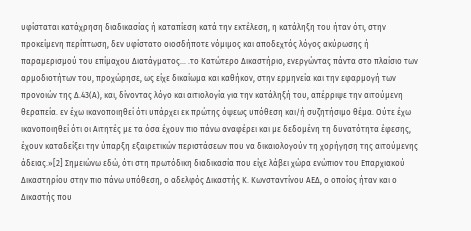υφίσταται κατάχρηση διαδικασίας ή καταπίεση κατά την εκτέλεση, η κατάληξη του ήταν ότι, στην προκείμενη περίπτωση, δεν υφίστατο οιοσδήποτε νόμιμος και αποδεχτός λόγος ακύρωσης ή παραμερισμού του επίμαχου Διατάγματος... .το Κατώτερο Δικαστήριο, ενεργώντας πάντα στο πλαίσιο των αρμοδιοτήτων του, προχώρησε, ως είχε δικαίωμα και καθήκον, στην ερμηνεία και την εφαρμογή των προνοιών της Δ.43(Α), και, δίνοντας λόγο και αιτιολογία για την κατάληξή του, απέρριψε την αιτούμενη θεραπεία. εν έχω ικανοποιηθεί ότι υπάρχει εκ πρώτης όψεως υπόθεση και/ή συζητήσιμο θέμα. Ούτε έχω ικανοποιηθεί ότι οι Αιτητές με τα όσα έχουν πιο πάνω αναφέρει και με δεδομένη τη δυνατότητα έφεσης, έχουν καταδείξει την ύπαρξη εξαιρετικών περιστάσεων που να δικαιολογούν τη χορήγηση της αιτούμενης άδειας.»[2] Σημειώνω εδώ, ότι στη πρωτόδικη διαδικασία που είχε λάβει χώρα ενώπιον του Επαρχιακού Δικαστηρίου στην πιο πάνω υπόθεση, ο αδελφός Δικαστής Κ. Κωνσταντίνου ΑΕΔ, ο οποίος ήταν και ο Δικαστής που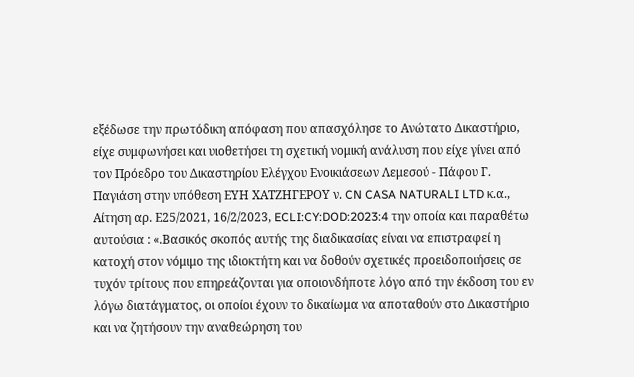εξέδωσε την πρωτόδικη απόφαση που απασχόλησε το Ανώτατο Δικαστήριο, είχε συμφωνήσει και υιοθετήσει τη σχετική νομική ανάλυση που είχε γίνει από τον Πρόεδρο του Δικαστηρίου Ελέγχου Ενοικιάσεων Λεμεσού - Πάφου Γ. Παγιάση στην υπόθεση ΕΥΗ ΧΑΤΖΗΓΕΡΟΥ ν. CN CASA NATURALI LTD κ.α., Αίτηση αρ. Ε25/2021, 16/2/2023, ECLI:CY:DOD:2023:4 την οποία και παραθέτω αυτούσια : «.Βασικός σκοπός αυτής της διαδικασίας είναι να επιστραφεί η κατοχή στον νόμιμο της ιδιοκτήτη και να δοθούν σχετικές προειδοποιήσεις σε τυχόν τρίτους που επηρεάζονται για οποιονδήποτε λόγο από την έκδοση του εν λόγω διατάγματος, οι οποίοι έχουν το δικαίωμα να αποταθούν στο Δικαστήριο και να ζητήσουν την αναθεώρηση του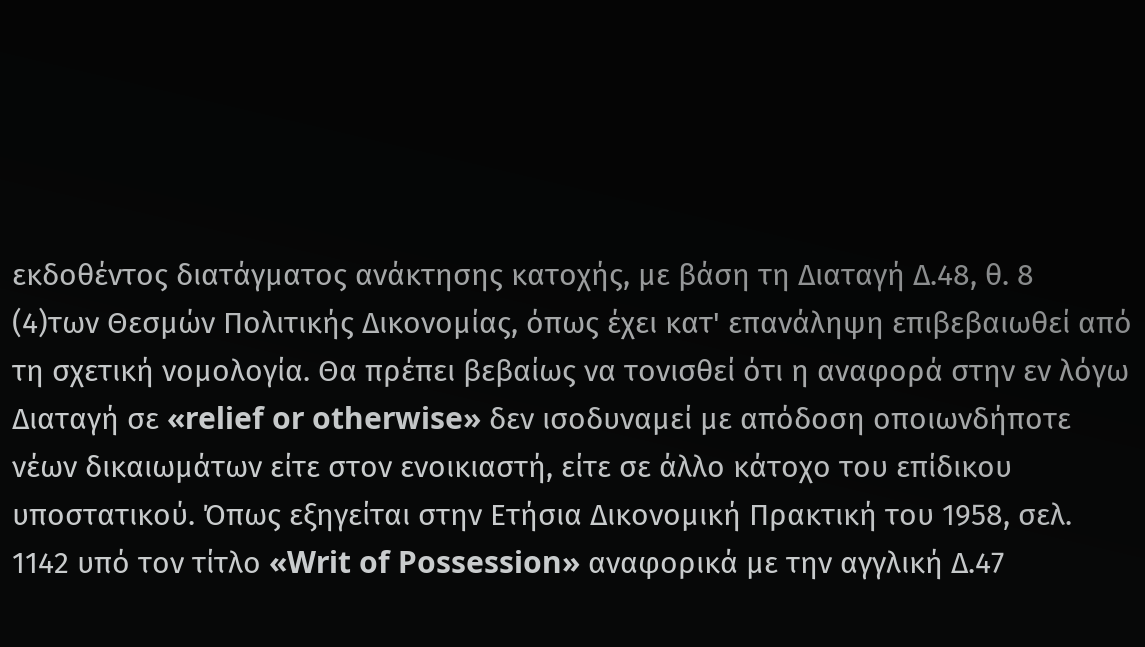εκδοθέντος διατάγματος ανάκτησης κατοχής, με βάση τη Διαταγή Δ.48, θ. 8
(4)των Θεσμών Πολιτικής Δικονομίας, όπως έχει κατ' επανάληψη επιβεβαιωθεί από τη σχετική νομολογία. Θα πρέπει βεβαίως να τονισθεί ότι η αναφορά στην εν λόγω Διαταγή σε «relief or otherwise» δεν ισοδυναμεί με απόδοση οποιωνδήποτε νέων δικαιωμάτων είτε στον ενοικιαστή, είτε σε άλλο κάτοχο του επίδικου υποστατικού. Όπως εξηγείται στην Ετήσια Δικονομική Πρακτική του 1958, σελ. 1142 υπό τον τίτλο «Writ of Possession» αναφορικά με την αγγλική Δ.47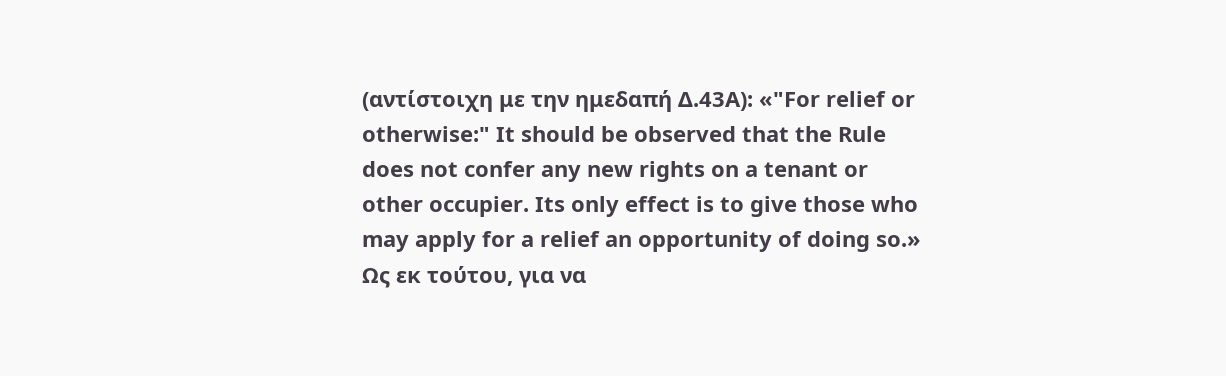(αντίστοιχη με την ημεδαπή Δ.43Α): «"For relief or otherwise:" It should be observed that the Rule does not confer any new rights on a tenant or other occupier. Its only effect is to give those who may apply for a relief an opportunity of doing so.» Ως εκ τούτου, για να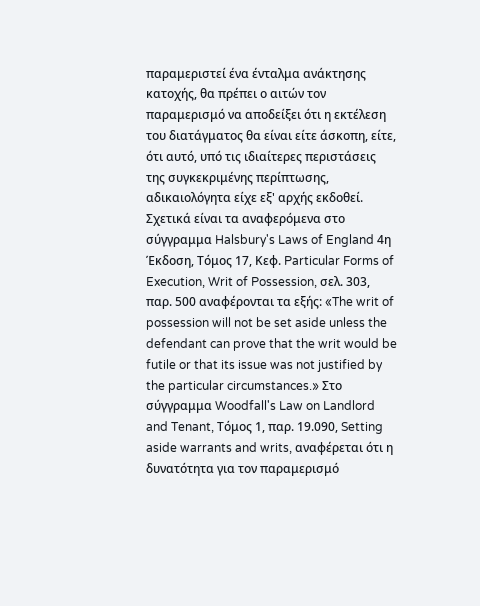παραμεριστεί ένα ένταλμα ανάκτησης κατοχής, θα πρέπει ο αιτών τον παραμερισμό να αποδείξει ότι η εκτέλεση του διατάγματος θα είναι είτε άσκοπη, είτε, ότι αυτό, υπό τις ιδιαίτερες περιστάσεις της συγκεκριμένης περίπτωσης, αδικαιολόγητα είχε εξ' αρχής εκδοθεί. Σχετικά είναι τα αναφερόμενα στο σύγγραμμα Halsbury's Laws of England 4η Έκδοση, Τόμος 17, Κεφ. Particular Forms of Execution, Writ of Possession, σελ. 303, παρ. 500 αναφέρονται τα εξής: «The writ of possession will not be set aside unless the defendant can prove that the writ would be futile or that its issue was not justified by the particular circumstances.» Στο σύγγραμμα Woodfall's Law on Landlord and Tenant, Τόμος 1, παρ. 19.090, Setting aside warrants and writs, αναφέρεται ότι η δυνατότητα για τον παραμερισμό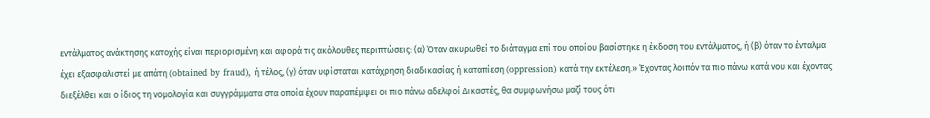εντάλματος ανάκτησης κατοχής είναι περιορισμένη και αφορά τις ακόλουθες περιπτώσεις: (α) Όταν ακυρωθεί το διάταγμα επί του οποίου βασίστηκε η έκδοση του εντάλματος, ή (β) όταν το ένταλμα έχει εξασφαλιστεί με απάτη (obtained by fraud), ή τέλος, (γ) όταν υφίσταται κατάχρηση διαδικασίας ή καταπίεση (oppression) κατά την εκτέλεση.» Έχοντας λοιπόν τα πιο πάνω κατά νου και έχοντας διεξέλθει και ο ίδιος τη νομολογία και συγγράμματα στα οποία έχουν παραπέμψει οι πιο πάνω αδελφοί Δικαστές, θα συμφωνήσω μαζί τους ότι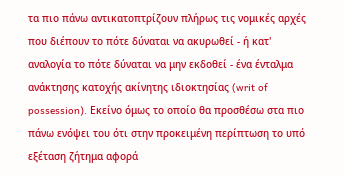τα πιο πάνω αντικατοπτρίζουν πλήρως τις νομικές αρχές που διέπουν το πότε δύναται να ακυρωθεί - ή κατ' αναλογία το πότε δύναται να μην εκδοθεί - ένα ένταλμα ανάκτησης κατοχής ακίνητης ιδιοκτησίας (writ of possession). Εκείνο όμως το οποίο θα προσθέσω στα πιο πάνω ενόψει του ότι στην προκειμένη περίπτωση το υπό εξέταση ζήτημα αφορά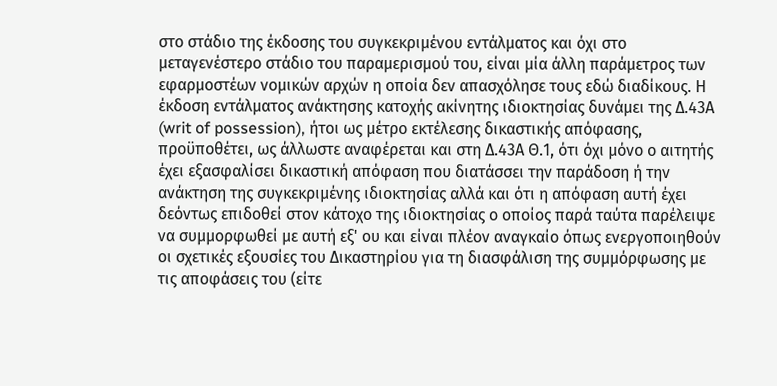στο στάδιο της έκδοσης του συγκεκριμένου εντάλματος και όχι στο μεταγενέστερο στάδιο του παραμερισμού του, είναι μία άλλη παράμετρος των εφαρμοστέων νομικών αρχών η οποία δεν απασχόλησε τους εδώ διαδίκους. Η έκδοση εντάλματος ανάκτησης κατοχής ακίνητης ιδιοκτησίας δυνάμει της Δ.43Α (writ of possession), ήτοι ως μέτρο εκτέλεσης δικαστικής απόφασης, προϋποθέτει, ως άλλωστε αναφέρεται και στη Δ.43Α Θ.1, ότι όχι μόνο ο αιτητής έχει εξασφαλίσει δικαστική απόφαση που διατάσσει την παράδοση ή την ανάκτηση της συγκεκριμένης ιδιοκτησίας αλλά και ότι η απόφαση αυτή έχει δεόντως επιδοθεί στον κάτοχο της ιδιοκτησίας ο οποίος παρά ταύτα παρέλειψε να συμμορφωθεί με αυτή εξ' ου και είναι πλέον αναγκαίο όπως ενεργοποιηθούν οι σχετικές εξουσίες του Δικαστηρίου για τη διασφάλιση της συμμόρφωσης με τις αποφάσεις του (είτε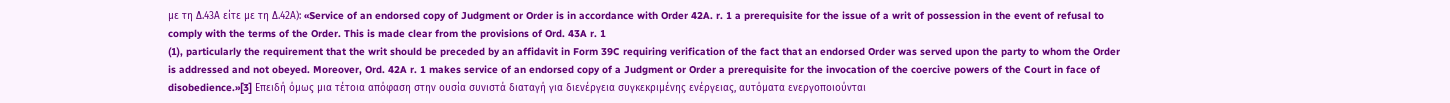με τη Δ.43Α είτε με τη Δ.42Α): «Service of an endorsed copy of Judgment or Order is in accordance with Order 42A. r. 1 a prerequisite for the issue of a writ of possession in the event of refusal to comply with the terms of the Order. This is made clear from the provisions of Ord. 43A r. 1
(1), particularly the requirement that the writ should be preceded by an affidavit in Form 39C requiring verification of the fact that an endorsed Order was served upon the party to whom the Order is addressed and not obeyed. Moreover, Ord. 42A r. 1 makes service of an endorsed copy of a Judgment or Order a prerequisite for the invocation of the coercive powers of the Court in face of disobedience.»[3] Επειδή όμως μια τέτοια απόφαση στην ουσία συνιστά διαταγή για διενέργεια συγκεκριμένης ενέργειας, αυτόματα ενεργοποιούνται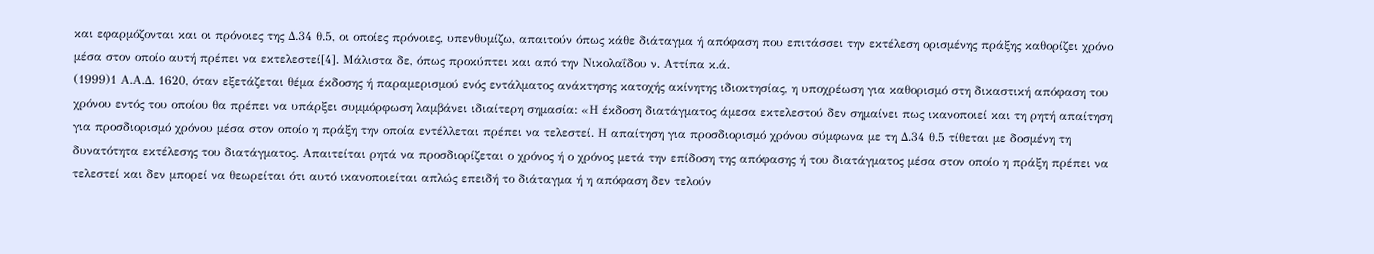και εφαρμόζονται και οι πρόνοιες της Δ.34 θ.5, οι οποίες πρόνοιες, υπενθυμίζω, απαιτούν όπως κάθε διάταγμα ή απόφαση που επιτάσσει την εκτέλεση ορισμένης πράξης καθορίζει χρόνο μέσα στον οποίο αυτή πρέπει να εκτελεστεί[4]. Μάλιστα δε, όπως προκύπτει και από την Νικολαΐδου ν. Αττίπα κ.ά.
(1999)1 Α.Α.Δ. 1620, όταν εξετάζεται θέμα έκδοσης ή παραμερισμού ενός εντάλματος ανάκτησης κατοχής ακίνητης ιδιοκτησίας, η υποχρέωση για καθορισμό στη δικαστική απόφαση του χρόνου εντός του οποίου θα πρέπει να υπάρξει συμμόρφωση λαμβάνει ιδιαίτερη σημασία: «Η έκδοση διατάγματος άμεσα εκτελεστού δεν σημαίνει πως ικανοποιεί και τη ρητή απαίτηση για προσδιορισμό χρόνου μέσα στον οποίο η πράξη την οποία εντέλλεται πρέπει να τελεστεί. Η απαίτηση για προσδιορισμό χρόνου σύμφωνα με τη Δ.34 θ.5 τίθεται με δοσμένη τη δυνατότητα εκτέλεσης του διατάγματος. Απαιτείται ρητά να προσδιορίζεται ο χρόνος ή ο χρόνος μετά την επίδοση της απόφασης ή του διατάγματος μέσα στον οποίο η πράξη πρέπει να τελεστεί και δεν μπορεί να θεωρείται ότι αυτό ικανοποιείται απλώς επειδή το διάταγμα ή η απόφαση δεν τελούν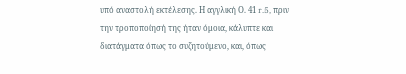υπό αναστολή εκτέλεσης. Η αγγλική Ο. 41 r.5, πριν την τροποποίησή της ήταν όμοια, κάλυπτε και διατάγματα όπως το συζητούμενο, και, όπως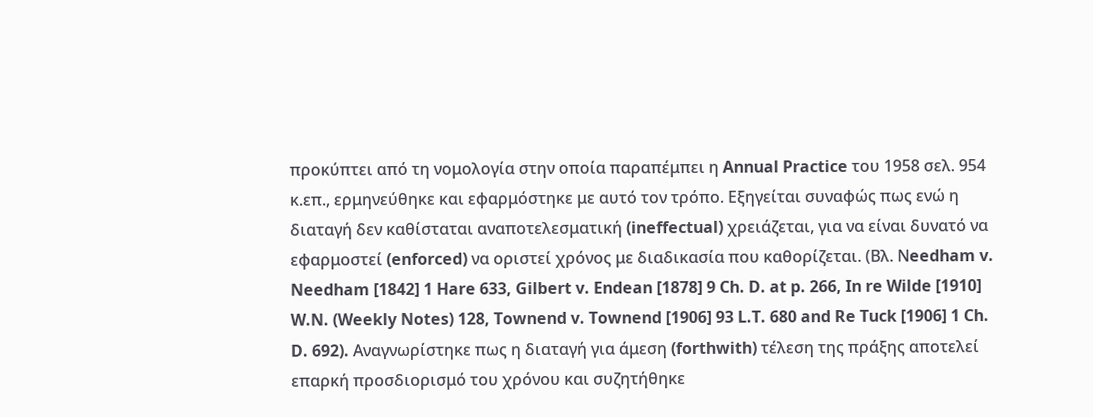προκύπτει από τη νομολογία στην οποία παραπέμπει η Annual Practice του 1958 σελ. 954 κ.επ., ερμηνεύθηκε και εφαρμόστηκε με αυτό τον τρόπο. Εξηγείται συναφώς πως ενώ η διαταγή δεν καθίσταται αναποτελεσματική (ineffectual) χρειάζεται, για να είναι δυνατό να εφαρμοστεί (enforced) να οριστεί χρόνος με διαδικασία που καθορίζεται. (Βλ. Νeedham v. Needham [1842] 1 Hare 633, Gilbert v. Endean [1878] 9 Ch. D. at p. 266, In re Wilde [1910] W.N. (Weekly Notes) 128, Townend v. Townend [1906] 93 L.T. 680 and Re Tuck [1906] 1 Ch. D. 692). Αναγνωρίστηκε πως η διαταγή για άμεση (forthwith) τέλεση της πράξης αποτελεί επαρκή προσδιορισμό του χρόνου και συζητήθηκε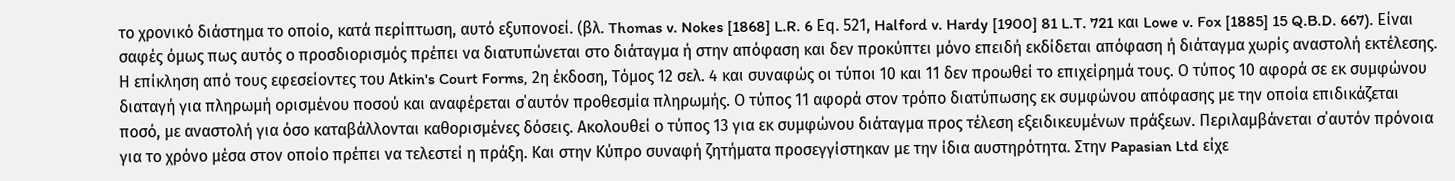το χρονικό διάστημα το οποίο, κατά περίπτωση, αυτό εξυπονοεί. (βλ. Thomas v. Nokes [1868] L.R. 6 Εq. 521, Halford v. Hardy [1900] 81 L.T. 721 και Lowe v. Fox [1885] 15 Q.B.D. 667). Eίναι σαφές όμως πως αυτός ο προσδιορισμός πρέπει να διατυπώνεται στο διάταγμα ή στην απόφαση και δεν προκύπτει μόνο επειδή εκδίδεται απόφαση ή διάταγμα χωρίς αναστολή εκτέλεσης. Η επίκληση από τους εφεσείοντες του Αtkin's Court Forms, 2η έκδοση, Τόμος 12 σελ. 4 και συναφώς οι τύποι 10 και 11 δεν προωθεί το επιχείρημά τους. Ο τύπος 10 αφορά σε εκ συμφώνου διαταγή για πληρωμή ορισμένου ποσού και αναφέρεται σ΄αυτόν προθεσμία πληρωμής. Ο τύπος 11 αφορά στον τρόπο διατύπωσης εκ συμφώνου απόφασης με την οποία επιδικάζεται ποσό, με αναστολή για όσο καταβάλλονται καθορισμένες δόσεις. Ακολουθεί ο τύπος 13 για εκ συμφώνου διάταγμα προς τέλεση εξειδικευμένων πράξεων. Περιλαμβάνεται σ΄αυτόν πρόνοια για το χρόνο μέσα στον οποίο πρέπει να τελεστεί η πράξη. Και στην Κύπρο συναφή ζητήματα προσεγγίστηκαν με την ίδια αυστηρότητα. Στην Papasian Ltd είχε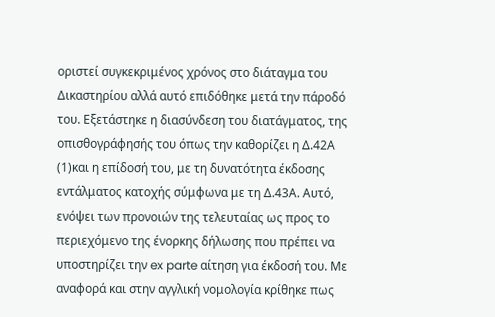οριστεί συγκεκριμένος χρόνος στο διάταγμα του Δικαστηρίου αλλά αυτό επιδόθηκε μετά την πάροδό του. Εξετάστηκε η διασύνδεση του διατάγματος, της οπισθογράφησής του όπως την καθορίζει η Δ.42Α
(1)και η επίδοσή του, με τη δυνατότητα έκδοσης εντάλματος κατοχής σύμφωνα με τη Δ.43Α. Αυτό, ενόψει των προνοιών της τελευταίας ως προς το περιεχόμενο της ένορκης δήλωσης που πρέπει να υποστηρίζει την ex parte αίτηση για έκδοσή του. Με αναφορά και στην αγγλική νομολογία κρίθηκε πως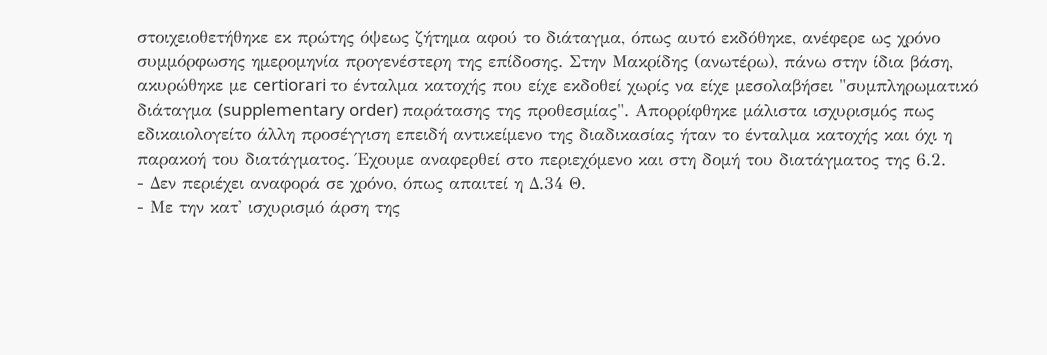στοιχειοθετήθηκε εκ πρώτης όψεως ζήτημα αφού το διάταγμα, όπως αυτό εκδόθηκε, ανέφερε ως χρόνο συμμόρφωσης ημερομηνία προγενέστερη της επίδοσης. Στην Μακρίδης (ανωτέρω), πάνω στην ίδια βάση, ακυρώθηκε με certiorari το ένταλμα κατοχής που είχε εκδοθεί χωρίς να είχε μεσολαβήσει "συμπληρωματικό διάταγμα (supplementary order) παράτασης της προθεσμίας". Απορρίφθηκε μάλιστα ισχυρισμός πως εδικαιολογείτο άλλη προσέγγιση επειδή αντικείμενο της διαδικασίας ήταν το ένταλμα κατοχής και όχι η παρακοή του διατάγματος. Έχουμε αναφερθεί στο περιεχόμενο και στη δομή του διατάγματος της 6.2.
- Δεν περιέχει αναφορά σε χρόνο, όπως απαιτεί η Δ.34 Θ.
- Με την κατ' ισχυρισμό άρση της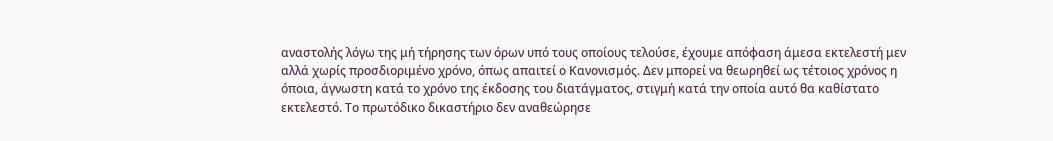αναστολής λόγω της μή τήρησης των όρων υπό τους οποίους τελούσε, έχουμε απόφαση άμεσα εκτελεστή μεν αλλά χωρίς προσδιοριμένο χρόνο, όπως απαιτεί ο Κανονισμός. Δεν μπορεί να θεωρηθεί ως τέτοιος χρόνος η όποια, άγνωστη κατά το χρόνο της έκδοσης του διατάγματος, στιγμή κατά την οποία αυτό θα καθίστατο εκτελεστό. Το πρωτόδικο δικαστήριο δεν αναθεώρησε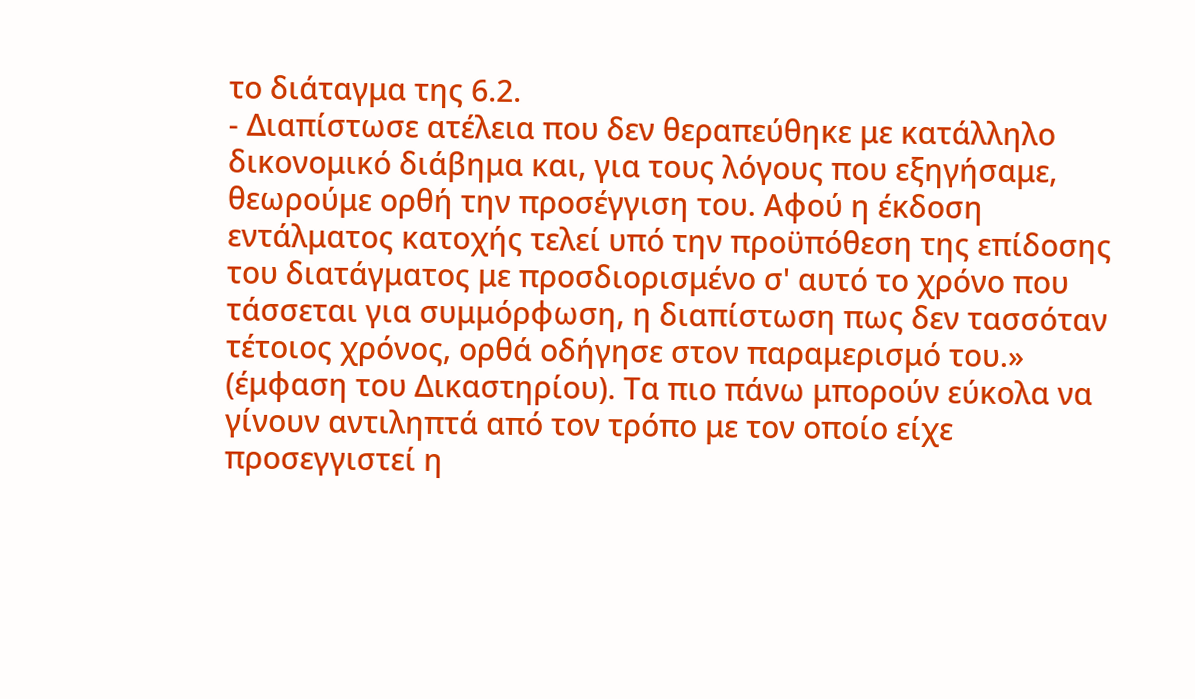το διάταγμα της 6.2.
- Διαπίστωσε ατέλεια που δεν θεραπεύθηκε με κατάλληλο δικονομικό διάβημα και, για τους λόγους που εξηγήσαμε, θεωρούμε ορθή την προσέγγιση του. Αφού η έκδοση εντάλματος κατοχής τελεί υπό την προϋπόθεση της επίδοσης του διατάγματος με προσδιορισμένο σ' αυτό το χρόνο που τάσσεται για συμμόρφωση, η διαπίστωση πως δεν τασσόταν τέτοιος χρόνος, ορθά οδήγησε στον παραμερισμό του.» (έμφαση του Δικαστηρίου). Τα πιο πάνω μπορούν εύκολα να γίνουν αντιληπτά από τον τρόπο με τον οποίο είχε προσεγγιστεί η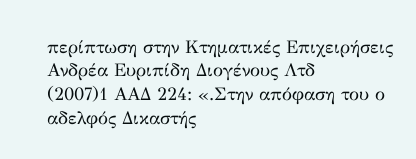περίπτωση στην Κτηματικές Επιχειρήσεις Ανδρέα Ευριπίδη Διογένους Λτδ
(2007)1 ΑΑΔ 224: «.Στην απόφαση του ο αδελφός Δικαστής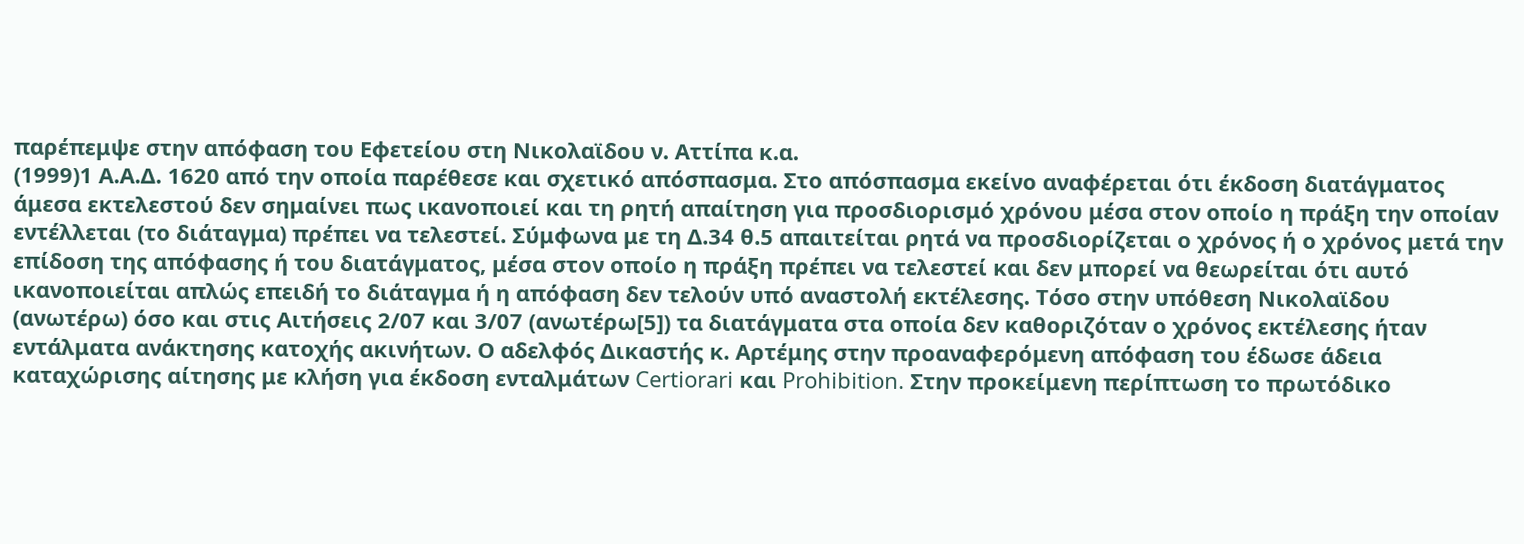παρέπεμψε στην απόφαση του Εφετείου στη Νικολαϊδου ν. Αττίπα κ.α.
(1999)1 Α.Α.Δ. 1620 από την οποία παρέθεσε και σχετικό απόσπασμα. Στο απόσπασμα εκείνο αναφέρεται ότι έκδοση διατάγματος άμεσα εκτελεστού δεν σημαίνει πως ικανοποιεί και τη ρητή απαίτηση για προσδιορισμό χρόνου μέσα στον οποίο η πράξη την οποίαν εντέλλεται (το διάταγμα) πρέπει να τελεστεί. Σύμφωνα με τη Δ.34 θ.5 απαιτείται ρητά να προσδιορίζεται ο χρόνος ή ο χρόνος μετά την επίδοση της απόφασης ή του διατάγματος, μέσα στον οποίο η πράξη πρέπει να τελεστεί και δεν μπορεί να θεωρείται ότι αυτό ικανοποιείται απλώς επειδή το διάταγμα ή η απόφαση δεν τελούν υπό αναστολή εκτέλεσης. Τόσο στην υπόθεση Νικολαϊδου (ανωτέρω) όσο και στις Αιτήσεις 2/07 και 3/07 (ανωτέρω[5]) τα διατάγματα στα οποία δεν καθοριζόταν ο χρόνος εκτέλεσης ήταν εντάλματα ανάκτησης κατοχής ακινήτων. Ο αδελφός Δικαστής κ. Αρτέμης στην προαναφερόμενη απόφαση του έδωσε άδεια καταχώρισης αίτησης με κλήση για έκδοση ενταλμάτων Certiorari και Prohibition. Στην προκείμενη περίπτωση το πρωτόδικο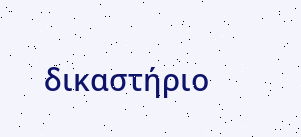δικαστήριο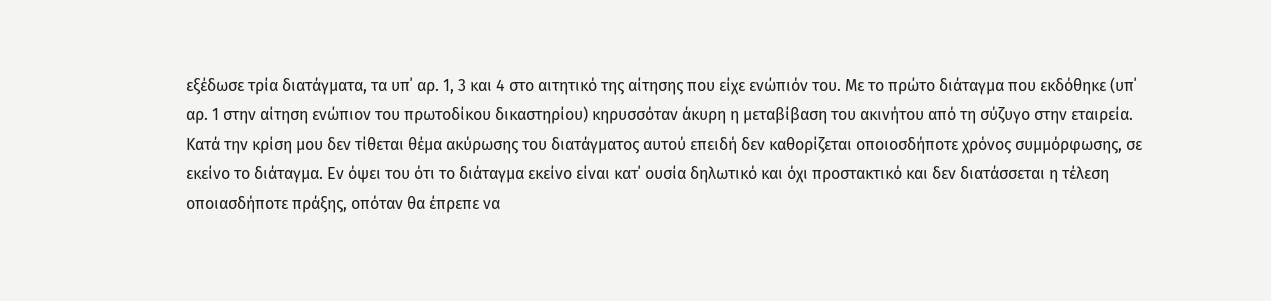εξέδωσε τρία διατάγματα, τα υπ΄ αρ. 1, 3 και 4 στο αιτητικό της αίτησης που είχε ενώπιόν του. Με το πρώτο διάταγμα που εκδόθηκε (υπ΄ αρ. 1 στην αίτηση ενώπιον του πρωτοδίκου δικαστηρίου) κηρυσσόταν άκυρη η μεταβίβαση του ακινήτου από τη σύζυγο στην εταιρεία. Κατά την κρίση μου δεν τίθεται θέμα ακύρωσης του διατάγματος αυτού επειδή δεν καθορίζεται οποιοσδήποτε χρόνος συμμόρφωσης, σε εκείνο το διάταγμα. Εν όψει του ότι το διάταγμα εκείνο είναι κατ΄ ουσία δηλωτικό και όχι προστακτικό και δεν διατάσσεται η τέλεση οποιασδήποτε πράξης, οπόταν θα έπρεπε να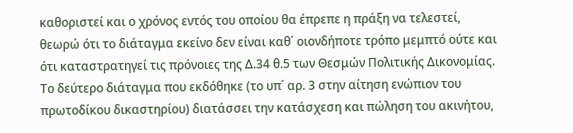καθοριστεί και ο χρόνος εντός του οποίου θα έπρεπε η πράξη να τελεστεί, θεωρώ ότι το διάταγμα εκείνο δεν είναι καθ΄ οιονδήποτε τρόπο μεμπτό ούτε και ότι καταστρατηγεί τις πρόνοιες της Δ.34 θ.5 των Θεσμών Πολιτικής Δικονομίας. Το δεύτερο διάταγμα που εκδόθηκε (το υπ΄ αρ. 3 στην αίτηση ενώπιον του πρωτοδίκου δικαστηρίου) διατάσσει την κατάσχεση και πώληση του ακινήτου,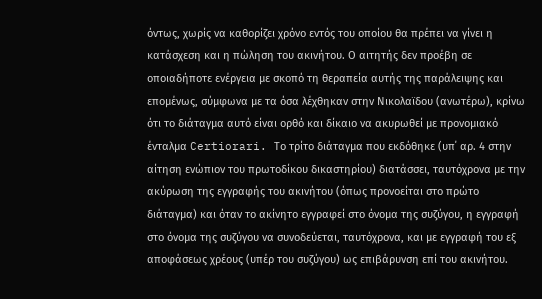όντως, χωρίς να καθορίζει χρόνο εντός του οποίου θα πρέπει να γίνει η κατάσχεση και η πώληση του ακινήτου. Ο αιτητής δεν προέβη σε οποιαδήποτε ενέργεια με σκοπό τη θεραπεία αυτής της παράλειψης και επομένως, σύμφωνα με τα όσα λέχθηκαν στην Νικολαϊδου (ανωτέρω), κρίνω ότι το διάταγμα αυτό είναι ορθό και δίκαιο να ακυρωθεί με προνομιακό ένταλμα Certiorari. Το τρίτο διάταγμα που εκδόθηκε (υπ΄ αρ. 4 στην αίτηση ενώπιον του πρωτοδίκου δικαστηρίου) διατάσσει, ταυτόχρονα με την ακύρωση της εγγραφής του ακινήτου (όπως προνοείται στο πρώτο διάταγμα) και όταν το ακίνητο εγγραφεί στο όνομα της συζύγου, η εγγραφή στο όνομα της συζύγου να συνοδεύεται, ταυτόχρονα, και με εγγραφή του εξ αποφάσεως χρέους (υπέρ του συζύγου) ως επιβάρυνση επί του ακινήτου.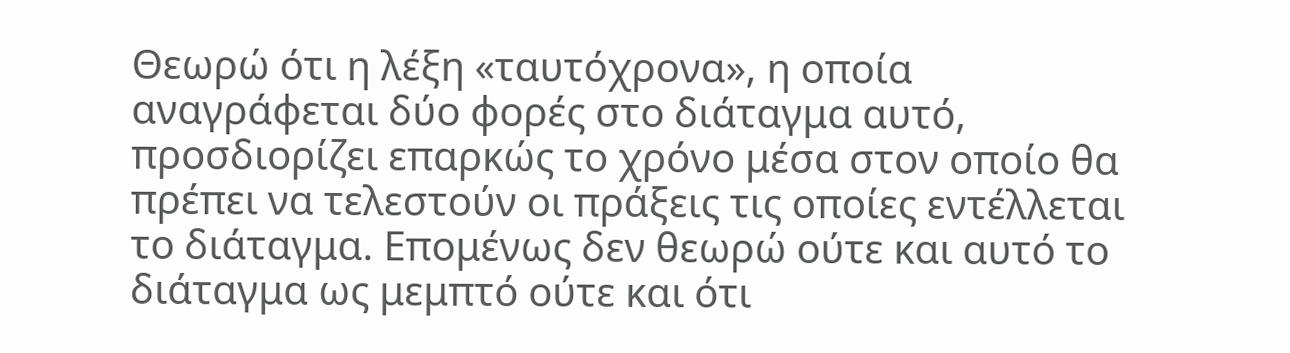Θεωρώ ότι η λέξη «ταυτόχρονα», η οποία αναγράφεται δύο φορές στο διάταγμα αυτό, προσδιορίζει επαρκώς το χρόνο μέσα στον οποίο θα πρέπει να τελεστούν οι πράξεις τις οποίες εντέλλεται το διάταγμα. Επομένως δεν θεωρώ ούτε και αυτό το διάταγμα ως μεμπτό ούτε και ότι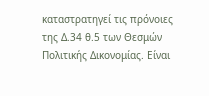καταστρατηγεί τις πρόνοιες της Δ.34 θ.5 των Θεσμών Πολιτικής Δικονομίας. Είναι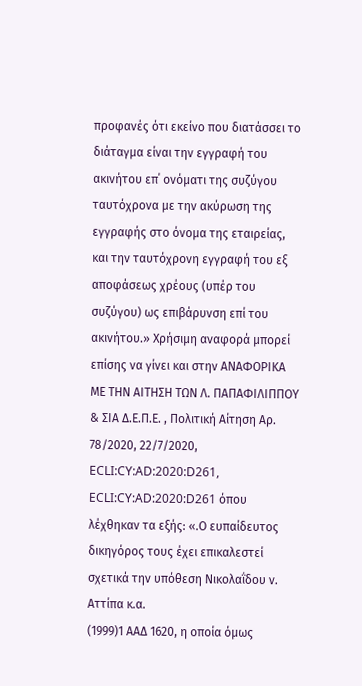προφανές ότι εκείνο που διατάσσει το διάταγμα είναι την εγγραφή του ακινήτου επ΄ ονόματι της συζύγου ταυτόχρονα με την ακύρωση της εγγραφής στο όνομα της εταιρείας, και την ταυτόχρονη εγγραφή του εξ αποφάσεως χρέους (υπέρ του συζύγου) ως επιβάρυνση επί του ακινήτου.» Χρήσιμη αναφορά μπορεί επίσης να γίνει και στην ΑΝΑΦΟΡΙΚΑ ΜΕ ΤΗΝ ΑΙΤΗΣΗ ΤΩΝ Λ. ΠΑΠΑΦΙΛΙΠΠΟΥ & ΣΙΑ Δ.Ε.Π.Ε. , Πολιτική Αίτηση Αρ. 78/2020, 22/7/2020, ECLI:CY:AD:2020:D261, ECLI:CY:AD:2020:D261 όπου λέχθηκαν τα εξής: «.Ο ευπαίδευτος δικηγόρος τους έχει επικαλεστεί σχετικά την υπόθεση Νικολαΐδου ν. Αττίπα κ.α.
(1999)1 ΑΑΔ 1620, η οποία όμως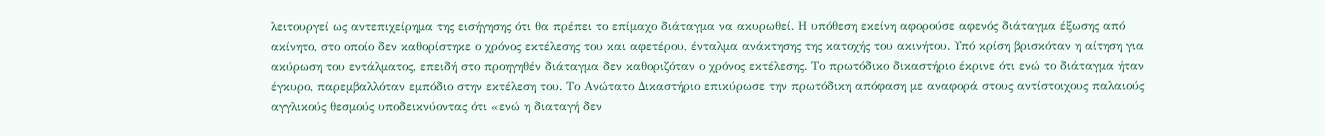λειτουργεί ως αντεπιχείρημα της εισήγησης ότι θα πρέπει το επίμαχο διάταγμα να ακυρωθεί. Η υπόθεση εκείνη αφορούσε αφενός διάταγμα έξωσης από ακίνητο, στο οποίο δεν καθορίστηκε ο χρόνος εκτέλεσης του και αφετέρου, ένταλμα ανάκτησης της κατοχής του ακινήτου. Υπό κρίση βρισκόταν η αίτηση για ακύρωση του εντάλματος, επειδή στο προηγηθέν διάταγμα δεν καθοριζόταν ο χρόνος εκτέλεσης. Το πρωτόδικο δικαστήριο έκρινε ότι ενώ το διάταγμα ήταν έγκυρο, παρεμβαλλόταν εμπόδιο στην εκτέλεση του. Το Ανώτατο Δικαστήριο επικύρωσε την πρωτόδικη απόφαση με αναφορά στους αντίστοιχους παλαιούς αγγλικούς θεσμούς υποδεικνύοντας ότι «ενώ η διαταγή δεν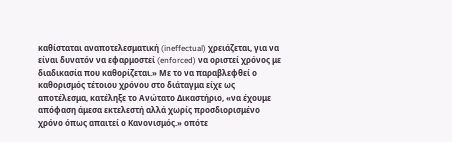καθίσταται αναποτελεσματική (ineffectual) χρειάζεται, για να είναι δυνατόν να εφαρμοστεί (enforced) να οριστεί χρόνος με διαδικασία που καθορίζεται.» Με το να παραβλεφθεί ο καθορισμός τέτοιου χρόνου στο διάταγμα είχε ως αποτέλεσμα, κατέληξε το Ανώτατο Δικαστήριο, «να έχουμε απόφαση άμεσα εκτελεστή αλλά χωρίς προσδιορισμένο χρόνο όπως απαιτεί ο Κανονισμός.» οπότε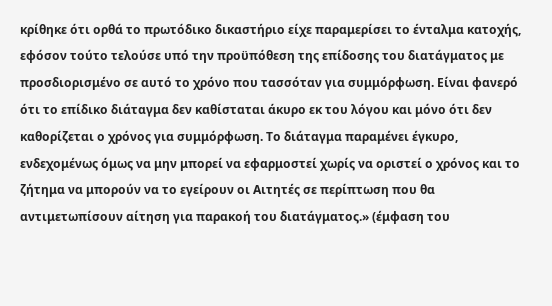κρίθηκε ότι ορθά το πρωτόδικο δικαστήριο είχε παραμερίσει το ένταλμα κατοχής, εφόσον τούτο τελούσε υπό την προϋπόθεση της επίδοσης του διατάγματος με προσδιορισμένο σε αυτό το χρόνο που τασσόταν για συμμόρφωση. Είναι φανερό ότι το επίδικο διάταγμα δεν καθίσταται άκυρο εκ του λόγου και μόνο ότι δεν καθορίζεται ο χρόνος για συμμόρφωση. Το διάταγμα παραμένει έγκυρο, ενδεχομένως όμως να μην μπορεί να εφαρμοστεί χωρίς να οριστεί ο χρόνος και το ζήτημα να μπορούν να το εγείρουν οι Αιτητές σε περίπτωση που θα αντιμετωπίσουν αίτηση για παρακοή του διατάγματος.» (έμφαση του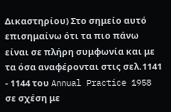Δικαστηρίου) Στο σημείο αυτό επισημαίνω ότι τα πιο πάνω είναι σε πλήρη συμφωνία και με τα όσα αναφέρονται στις σελ.1141 - 1144 του Annual Practice 1958 σε σχέση με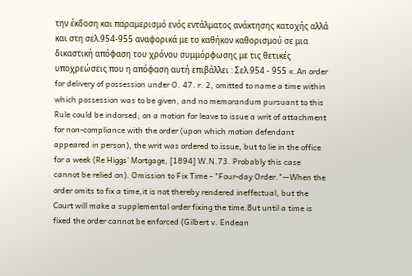την έκδοση και παραμερισμό ενός εντάλματος ανάκτησης κατοχής αλλά και στη σελ.954-955 αναφορικά με το καθήκον καθορισμού σε μια δικαστική απόφαση του χρόνου συμμόρφωσης με τις θετικές υποχρεώσεις που η απόφαση αυτή επιβάλλει : Σελ.954 - 955 «.An order for delivery of possession under O. 47. r. 2, omitted to name a time within which possession was to be given, and no memorandum pursuant to this Rule could be indorsed; on a motion for leave to issue a writ of attachment for non-compliance with the order (upon which motion defendant appeared in person), the writ was ordered to issue, but to lie in the office for a week (Re Higgs' Mortgage, [1894] W.N.73. Probably this case cannot be relied on). Omission to Fix Time - "Four-day Order."—When the order omits to fix a time,it is not thereby rendered ineffectual, but the Court will make a supplemental order fixing the time.But until a time is fixed the order cannot be enforced (Gilbert v. Endean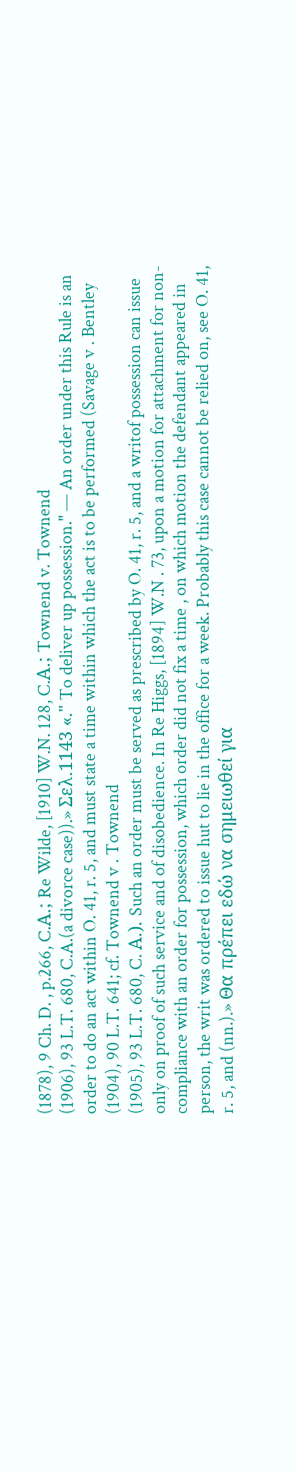(1878), 9 Ch. D. , p.266, C.Α.; Re Wilde, [1910] W.N. 128, C.Α.; Townend v. Townend
(1906), 93 L.T. 680, C.A.(a divorce case)).» Σελ.1143 «." To deliver up possession." — An order under this Rule is an order to do an act within O. 41, r. 5, and must state a time within which the act is to be performed (Savage v . Bentley
(1904), 90 L.T. 641; cf. Townend v . Townend
(1905), 93 L.T. 680, C. Α.). Such an order must be served as prescribed by O. 41, r. 5, and a writof possession can issue only on proof of such service and of disobedience. In Re Higgs, [1894] W.N . 73, upon a motion for attachment for non-compliance with an order for possession, which order did not fix a time , on which motion the defendant appeared in person, the writ was ordered to issue hut to lie in the office for a week. Probably this case cannot be relied on, see O. 41, r. 5, and (nn.).» Θα πρέπει εδώ να σημειωθεί για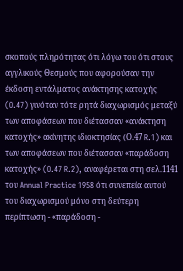σκοπούς πληρότητας ότι λόγω του ότι στους αγγλικούς Θεσμούς που αφορούσαν την έκδοση εντάλματος ανάκτησης κατοχής (O.47) γινόταν τότε ρητά διαχωρισμός μεταξύ των αποφάσεων που διέτασσαν «ανάκτηση κατοχής» ακίνητης ιδιοκτησίας (Ο.47 R.1) και των αποφάσεων που διέτασσαν «παράδοση κατοχής» (O.47 R.2), αναφέρεται στη σελ.1141 του Annual Practice 1958 ότι συνεπεία αυτού του διαχωρισμού μόνο στη δεύτερη περίπτωση - «παράδοση -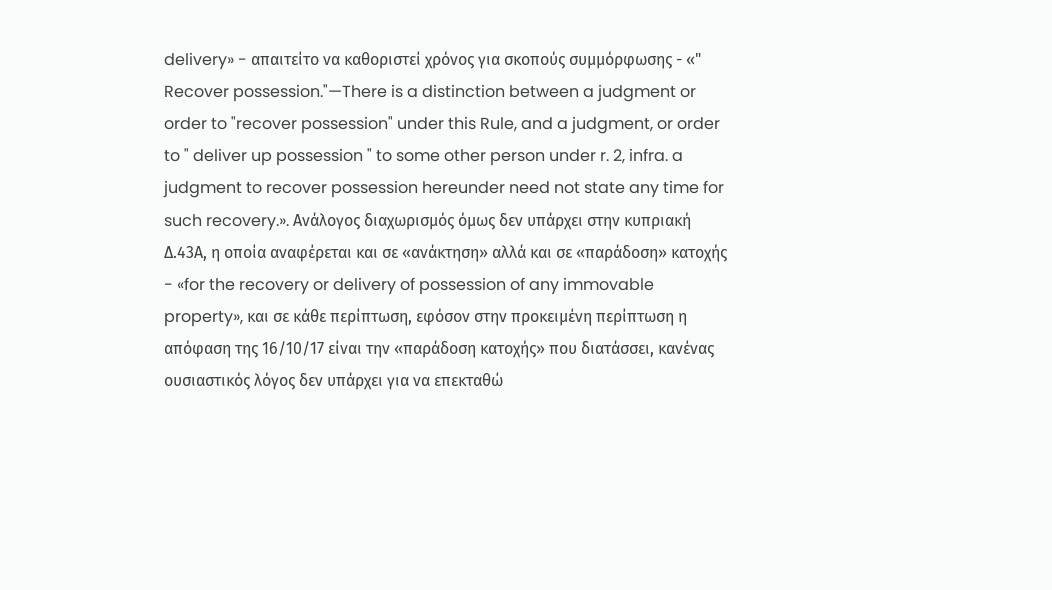delivery» - απαιτείτο να καθοριστεί χρόνος για σκοπούς συμμόρφωσης - «" Recover possession."—There is a distinction between a judgment or order to "recover possession" under this Rule, and a judgment, or order to " deliver up possession " to some other person under r. 2, infra. a judgment to recover possession hereunder need not state any time for such recovery.». Ανάλογος διαχωρισμός όμως δεν υπάρχει στην κυπριακή Δ.43Α, η οποία αναφέρεται και σε «ανάκτηση» αλλά και σε «παράδοση» κατοχής - «for the recovery or delivery of possession of any immovable property», και σε κάθε περίπτωση, εφόσον στην προκειμένη περίπτωση η απόφαση της 16/10/17 είναι την «παράδοση κατοχής» που διατάσσει, κανένας ουσιαστικός λόγος δεν υπάρχει για να επεκταθώ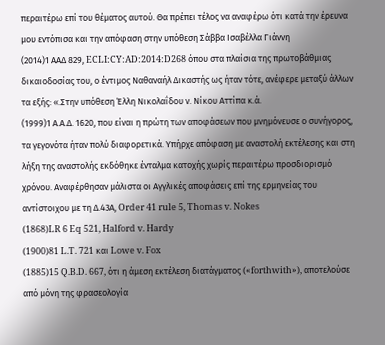περαιτέρω επί του θέματος αυτού. Θα πρέπει τέλος να αναφέρω ότι κατά την έρευνα μου εντόπισα και την απόφαση στην υπόθεση Σάββα Ισαβέλλα Γιάννη
(2014)1 ΑΑΔ 829, ECLI:CY:AD:2014:D268 όπου στα πλαίσια της πρωτοβάθμιας δικαιοδοσίας του, ο έντιμος Ναθαναήλ Δικαστής ως ήταν τότε, ανέφερε μεταξύ άλλων τα εξής: «.Στην υπόθεση Έλλη Νικολαΐδου ν. Νίκου Αττίπα κ.ά.
(1999)1 Α.Α.Δ. 1620, που είναι η πρώτη των αποφάσεων που μνημόνευσε ο συνήγορος, τα γεγονότα ήταν πολύ διαφορετικά. Υπήρχε απόφαση με αναστολή εκτέλεσης και στη λήξη της αναστολής εκδόθηκε ένταλμα κατοχής χωρίς περαιτέρω προσδιορισμό χρόνου. Αναφέρθησαν μάλιστα οι Αγγλικές αποφάσεις επί της ερμηνείας του αντίστοιχου με τη Δ.43Α, Order 41 rule 5, Thomas v. Nokes
(1868)LR 6 Eq 521, Halford v. Hardy
(1900)81 L.T. 721 και Lowe v. Fox
(1885)15 Q.B.D. 667, ότι η άμεση εκτέλεση διατάγματος («forthwith»), αποτελούσε από μόνη της φρασεολογία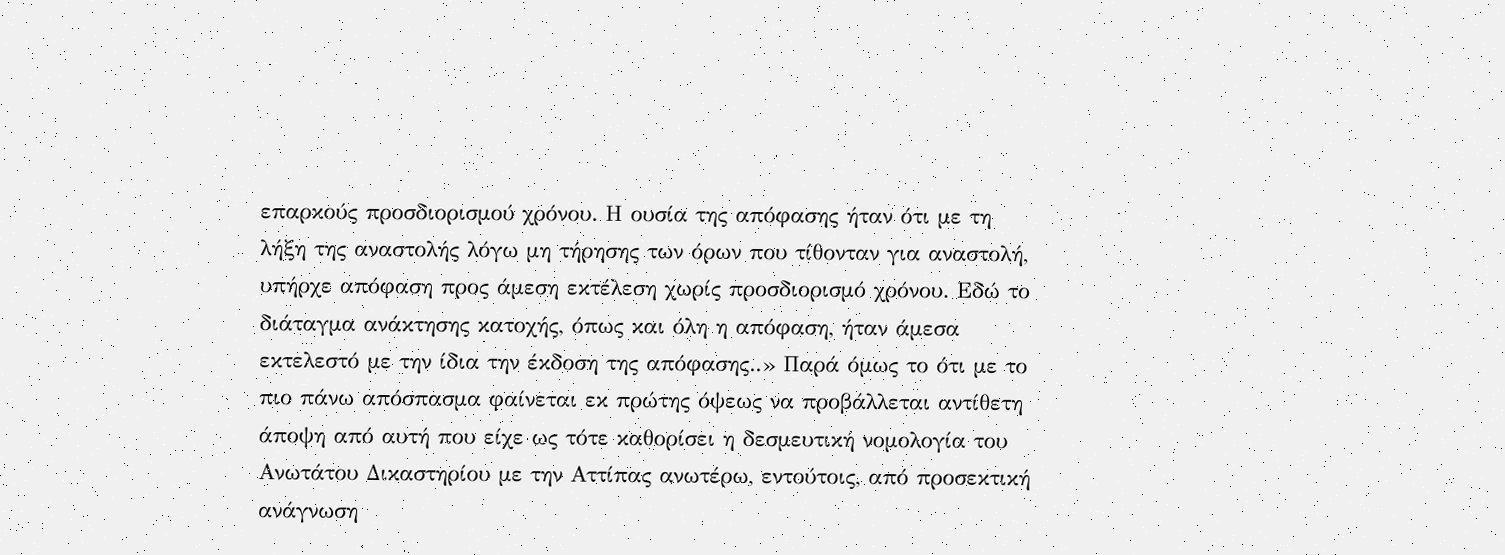επαρκούς προσδιορισμού χρόνου. Η ουσία της απόφασης ήταν ότι με τη λήξη της αναστολής λόγω μη τήρησης των όρων που τίθονταν για αναστολή, υπήρχε απόφαση προς άμεση εκτέλεση χωρίς προσδιορισμό χρόνου. Εδώ το διάταγμα ανάκτησης κατοχής, όπως και όλη η απόφαση, ήταν άμεσα εκτελεστό με την ίδια την έκδοση της απόφασης..» Παρά όμως το ότι με το πιο πάνω απόσπασμα φαίνεται εκ πρώτης όψεως να προβάλλεται αντίθετη άποψη από αυτή που είχε ως τότε καθορίσει η δεσμευτική νομολογία του Ανωτάτου Δικαστηρίου με την Αττίπας ανωτέρω, εντούτοις, από προσεκτική ανάγνωση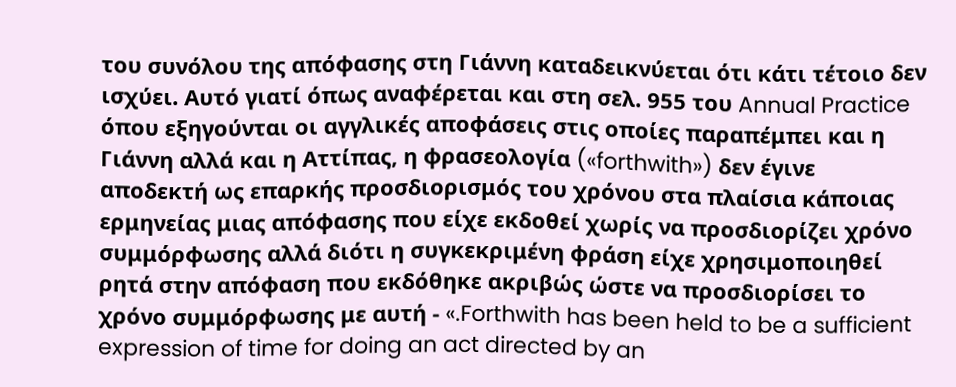του συνόλου της απόφασης στη Γιάννη καταδεικνύεται ότι κάτι τέτοιο δεν ισχύει. Αυτό γιατί όπως αναφέρεται και στη σελ. 955 του Annual Practice όπου εξηγούνται οι αγγλικές αποφάσεις στις οποίες παραπέμπει και η Γιάννη αλλά και η Αττίπας, η φρασεολογία («forthwith») δεν έγινε αποδεκτή ως επαρκής προσδιορισμός του χρόνου στα πλαίσια κάποιας ερμηνείας μιας απόφασης που είχε εκδοθεί χωρίς να προσδιορίζει χρόνο συμμόρφωσης αλλά διότι η συγκεκριμένη φράση είχε χρησιμοποιηθεί ρητά στην απόφαση που εκδόθηκε ακριβώς ώστε να προσδιορίσει το χρόνο συμμόρφωσης με αυτή - «.Forthwith has been held to be a sufficient expression of time for doing an act directed by an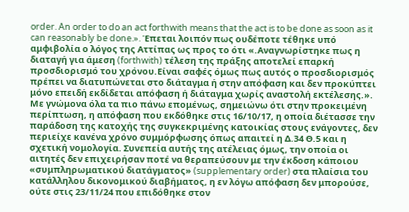order. An order to do an act forthwith means that the act is to be done as soon as it can reasonably be done.». Έπεται λοιπόν πως ουδέποτε τέθηκε υπό αμφιβολία ο λόγος της Αττίπας ως προς το ότι «.Αναγνωρίστηκε πως η διαταγή για άμεση (forthwith) τέλεση της πράξης αποτελεί επαρκή προσδιορισμό του χρόνου.Eίναι σαφές όμως πως αυτός ο προσδιορισμός πρέπει να διατυπώνεται στο διάταγμα ή στην απόφαση και δεν προκύπτει μόνο επειδή εκδίδεται απόφαση ή διάταγμα χωρίς αναστολή εκτέλεσης.». Με γνώμονα όλα τα πιο πάνω επομένως, σημειώνω ότι στην προκειμένη περίπτωση, η απόφαση που εκδόθηκε στις 16/10/17, η οποία διέτασσε την παράδοση της κατοχής της συγκεκριμένης κατοικίας στους ενάγοντες, δεν περιείχε κανένα χρόνο συμμόρφωσης όπως απαιτεί η Δ.34 Θ.5 και η σχετική νομολογία. Συνεπεία αυτής της ατέλειας όμως, την οποία οι αιτητές δεν επιχειρήσαν ποτέ να θεραπεύσουν με την έκδοση κάποιου «συμπληρωματικού διατάγματος» (supplementary order) στα πλαίσια του κατάλληλου δικονομικού διαβήματος, η εν λόγω απόφαση δεν μπορούσε, ούτε στις 23/11/24 που επιδόθηκε στον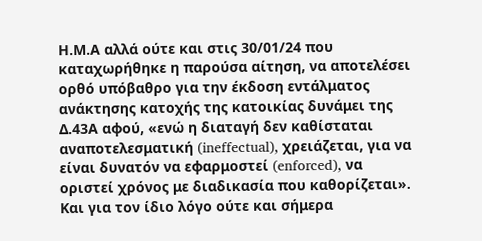Η.Μ.Α αλλά ούτε και στις 30/01/24 που καταχωρήθηκε η παρούσα αίτηση, να αποτελέσει ορθό υπόβαθρο για την έκδοση εντάλματος ανάκτησης κατοχής της κατοικίας δυνάμει της Δ.43Α αφού, «ενώ η διαταγή δεν καθίσταται αναποτελεσματική (ineffectual), χρειάζεται, για να είναι δυνατόν να εφαρμοστεί (enforced), να οριστεί χρόνος με διαδικασία που καθορίζεται». Και για τον ίδιο λόγο ούτε και σήμερα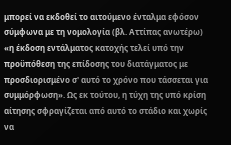μπορεί να εκδοθεί το αιτούμενο ένταλμα εφόσον σύμφωνα με τη νομολογία (βλ. Αττίπας ανωτέρω) «η έκδοση εντάλματος κατοχής τελεί υπό την προϋπόθεση της επίδοσης του διατάγματος με προσδιορισμένο σ' αυτό το χρόνο που τάσσεται για συμμόρφωση». Ως εκ τούτου, η τύχη της υπό κρίση αίτησης σφραγίζεται από αυτό το στάδιο και χωρίς να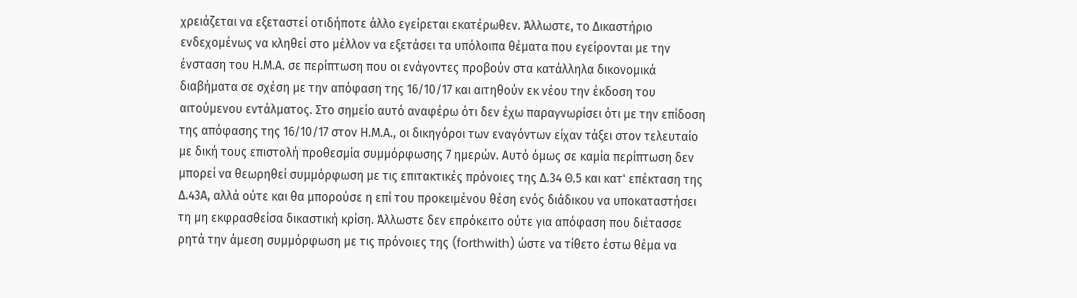χρειάζεται να εξεταστεί οτιδήποτε άλλο εγείρεται εκατέρωθεν. Άλλωστε, το Δικαστήριο ενδεχομένως να κληθεί στο μέλλον να εξετάσει τα υπόλοιπα θέματα που εγείρονται με την ένσταση του Η.Μ.Α. σε περίπτωση που οι ενάγοντες προβούν στα κατάλληλα δικονομικά διαβήματα σε σχέση με την απόφαση της 16/10/17 και αιτηθούν εκ νέου την έκδοση του αιτούμενου εντάλματος. Στο σημείο αυτό αναφέρω ότι δεν έχω παραγνωρίσει ότι με την επίδοση της απόφασης της 16/10/17 στον Η.Μ.Α., οι δικηγόροι των εναγόντων είχαν τάξει στον τελευταίο με δική τους επιστολή προθεσμία συμμόρφωσης 7 ημερών. Αυτό όμως σε καμία περίπτωση δεν μπορεί να θεωρηθεί συμμόρφωση με τις επιτακτικές πρόνοιες της Δ.34 Θ.5 και κατ' επέκταση της Δ.43Α, αλλά ούτε και θα μπορούσε η επί του προκειμένου θέση ενός διάδικου να υποκαταστήσει τη μη εκφρασθείσα δικαστική κρίση. Άλλωστε δεν επρόκειτο ούτε για απόφαση που διέτασσε ρητά την άμεση συμμόρφωση με τις πρόνοιες της (forthwith) ώστε να τίθετο έστω θέμα να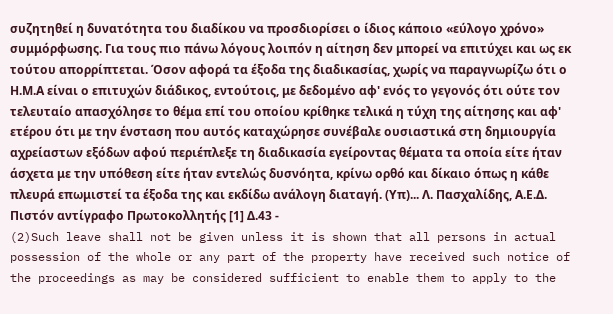συζητηθεί η δυνατότητα του διαδίκου να προσδιορίσει ο ίδιος κάποιο «εύλογο χρόνο» συμμόρφωσης. Για τους πιο πάνω λόγους λοιπόν η αίτηση δεν μπορεί να επιτύχει και ως εκ τούτου απορρίπτεται. Όσον αφορά τα έξοδα της διαδικασίας, χωρίς να παραγνωρίζω ότι ο Η.Μ.Α είναι ο επιτυχών διάδικος, εντούτοις, με δεδομένο αφ' ενός το γεγονός ότι ούτε τον τελευταίο απασχόλησε το θέμα επί του οποίου κρίθηκε τελικά η τύχη της αίτησης και αφ' ετέρου ότι με την ένσταση που αυτός καταχώρησε συνέβαλε ουσιαστικά στη δημιουργία αχρείαστων εξόδων αφού περιέπλεξε τη διαδικασία εγείροντας θέματα τα οποία είτε ήταν άσχετα με την υπόθεση είτε ήταν εντελώς δυσνόητα, κρίνω ορθό και δίκαιο όπως η κάθε πλευρά επωμιστεί τα έξοδα της και εκδίδω ανάλογη διαταγή. (Υπ)... Λ. Πασχαλίδης, Α.Ε.Δ. Πιστόν αντίγραφο Πρωτοκολλητής [1] Δ.43 -
(2)Such leave shall not be given unless it is shown that all persons in actual possession of the whole or any part of the property have received such notice of the proceedings as may be considered sufficient to enable them to apply to the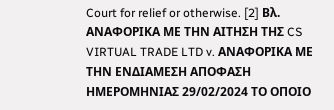Court for relief or otherwise. [2] Βλ. ΑΝΑΦΟΡΙΚΑ ΜΕ ΤΗΝ ΑΙΤΗΣΗ ΤΗΣ CS VIRTUAL TRADE LTD v. ΑΝΑΦΟΡΙΚΑ ΜΕ ΤΗΝ ΕΝΔΙΑΜΕΣΗ ΑΠΟΦΑΣΗ ΗΜΕΡΟΜΗΝΙΑΣ 29/02/2024 ΤΟ ΟΠΟΙΟ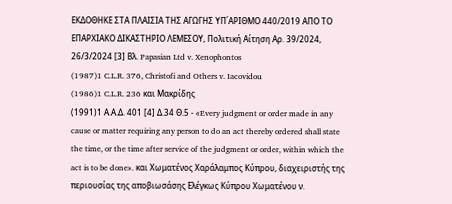ΕΚΔΟΘΗΚΕ ΣΤΑ ΠΛΑΙΣΙΑ ΤΗΣ ΑΓΩΓΗΣ ΥΠ΄ΑΡΙΘΜΟ 440/2019 ΑΠΟ ΤΟ ΕΠΑΡΧΙΑΚΟ ΔΙΚΑΣΤΗΡΙΟ ΛΕΜΕΣΟΥ, Πολιτική Αίτηση Αρ. 39/2024, 26/3/2024 [3] Βλ. Papasian Ltd v. Xenophontos
(1987)1 C.L.R. 376, Christofi and Others v. Iacovidou
(1986)1 C.L.R. 236 και Μακρίδης
(1991)1 Α.Α.Δ. 401 [4] Δ.34 Θ.5 - «Every judgment or order made in any cause or matter requiring any person to do an act thereby ordered shall state the time, or the time after service of the judgment or order, within which the act is to be done». και Χωματένος Χαράλαμπος Κύπρου, διαχειριστής της περιουσίας της αποβιωσάσης Ελέγκως Κύπρου Χωματένου ν.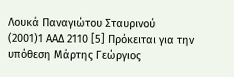Λουκά Παναγιώτου Σταυρινού
(2001)1 ΑΑΔ 2110 [5] Πρόκειται για την υπόθεση Μάρτης Γεώργιος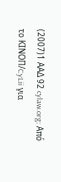(2007)1 ΑΑΔ 92 cylaw.org: Από το ΚΙΝOΠ/CyLii για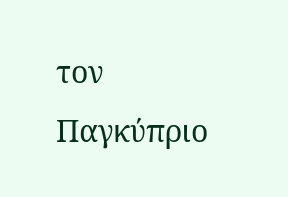τον Παγκύπριο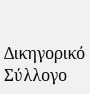Δικηγορικό Σύλλογο